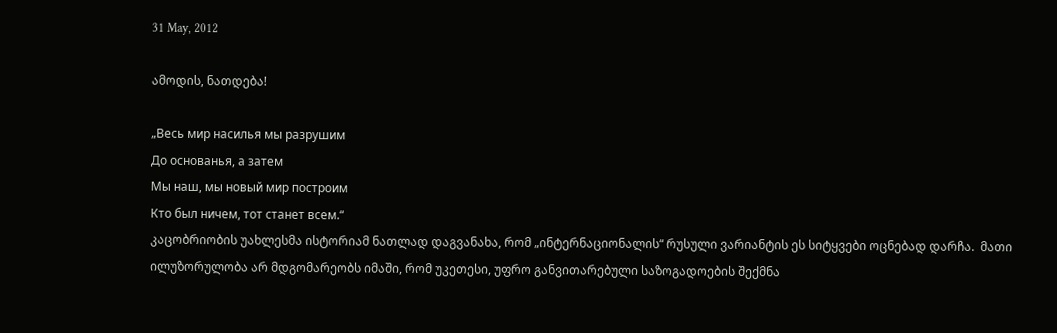31 May, 2012

ამოდის, ნათდება!

„Весь мир насилья мы разрушим
До основанья, а затем
Мы наш, мы новый мир построим
Кто был ничем, тот станет всем.“
კაცობრიობის უახლესმა ისტორიამ ნათლად დაგვანახა, რომ „ინტერნაციონალის“ რუსული ვარიანტის ეს სიტყვები ოცნებად დარჩა.  მათი ილუზორულობა არ მდგომარეობს იმაში, რომ უკეთესი, უფრო განვითარებული საზოგადოების შექმნა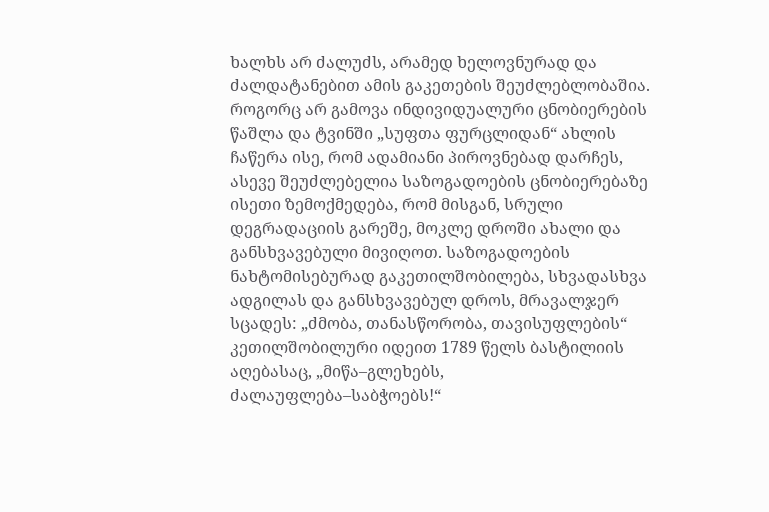ხალხს არ ძალუძს, არამედ ხელოვნურად და ძალდატანებით ამის გაკეთების შეუძლებლობაშია.
როგორც არ გამოვა ინდივიდუალური ცნობიერების წაშლა და ტვინში „სუფთა ფურცლიდან“ ახლის ჩაწერა ისე, რომ ადამიანი პიროვნებად დარჩეს, ასევე შეუძლებელია საზოგადოების ცნობიერებაზე ისეთი ზემოქმედება, რომ მისგან, სრული დეგრადაციის გარეშე, მოკლე დროში ახალი და განსხვავებული მივიღოთ. საზოგადოების ნახტომისებურად გაკეთილშობილება, სხვადასხვა ადგილას და განსხვავებულ დროს, მრავალჯერ სცადეს: „ძმობა, თანასწორობა, თავისუფლების“ კეთილშობილური იდეით 1789 წელს ბასტილიის აღებასაც, „მიწა–გლეხებს, ძალაუფლება–საბჭოებს!“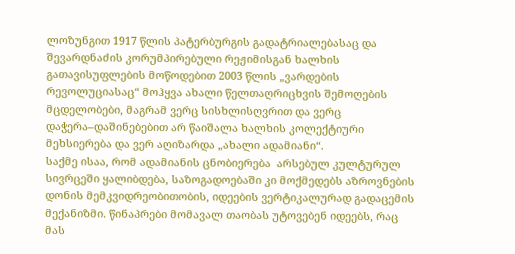ლოზუნგით 1917 წლის პატერბურგის გადატრიალებასაც და შევარდნაძის კორუმპირებული რეჟიმისგან ხალხის გათავისუფლების მოწოდებით 2003 წლის „ვარდების რევოლუციასაც“ მოჰყვა ახალი წელთაღრიცხვის შემოღების მცდელობები, მაგრამ ვერც სისხლისღვრით და ვერც დაჭერა–დაშინებებით არ წაიშალა ხალხის კოლექტიური მეხსიერება და ვერ აღიზარდა „ახალი ადამიანი“.
საქმე ისაა, რომ ადამიანის ცნობიერება  არსებულ კულტურულ სივრცეში ყალიბდება, საზოგადოებაში კი მოქმედებს აზროვნების დონის მემკვიდრეობითობის, იდეების ვერტიკალურად გადაცემის მექანიზმი. წინაპრები მომავალ თაობას უტოვებენ იდეებს, რაც მას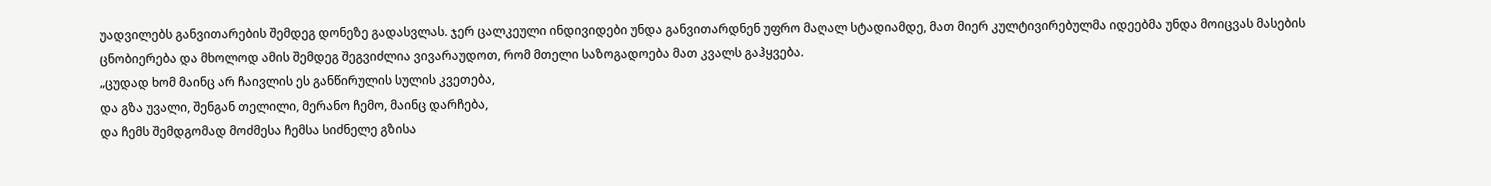უადვილებს განვითარების შემდეგ დონეზე გადასვლას. ჯერ ცალკეული ინდივიდები უნდა განვითარდნენ უფრო მაღალ სტადიამდე, მათ მიერ კულტივირებულმა იდეებმა უნდა მოიცვას მასების ცნობიერება და მხოლოდ ამის შემდეგ შეგვიძლია ვივარაუდოთ, რომ მთელი საზოგადოება მათ კვალს გაჰყვება.
„ცუდად ხომ მაინც არ ჩაივლის ეს განწირულის სულის კვეთება,
და გზა უვალი, შენგან თელილი, მერანო ჩემო, მაინც დარჩება,
და ჩემს შემდგომად მოძმესა ჩემსა სიძნელე გზისა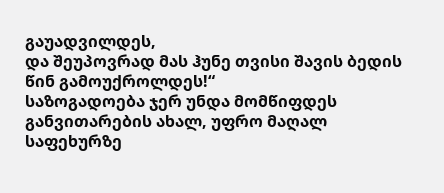გაუადვილდეს,
და შეუპოვრად მას ჰუნე თვისი შავის ბედის წინ გამოუქროლდეს!“
საზოგადოება ჯერ უნდა მომწიფდეს განვითარების ახალ, უფრო მაღალ საფეხურზე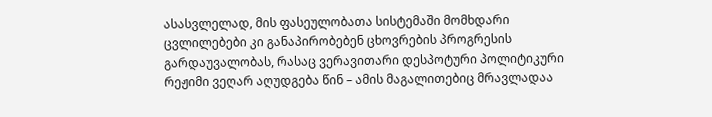ასასვლელად, მის ფასეულობათა სისტემაში მომხდარი ცვლილებები კი განაპირობებენ ცხოვრების პროგრესის გარდაუვალობას, რასაც ვერავითარი დესპოტური პოლიტიკური რეჟიმი ვეღარ აღუდგება წინ – ამის მაგალითებიც მრავლადაა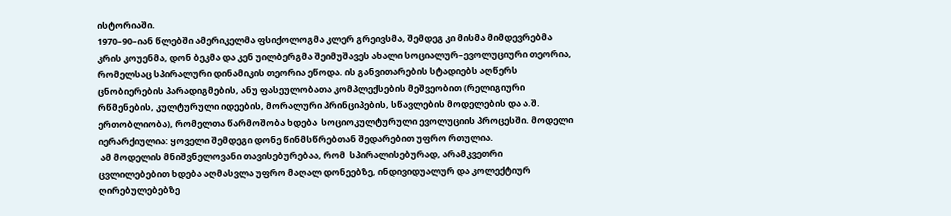ისტორიაში.
1970–90–იან წლებში ამერიკელმა ფსიქოლოგმა კლერ გრეივსმა, შემდეგ კი მისმა მიმდევრებმა კრის კოუენმა, დონ ბეკმა და კენ უილბერგმა შეიმუშავეს ახალი სოციალურ–ევოლუციური თეორია, რომელსაც სპირალური დინამიკის თეორია ეწოდა. ის განვითარების სტადიებს აღწერს ცნობიერების პარადიგმების, ანუ ფასეულობათა კომპლექსების მეშვეობით (რელიგიური რწმენების, კულტურული იდეების, მორალური პრინციპების, სწავლების მოდელების და ა.შ. ერთობლიობა), რომელთა წარმოშობა ხდება  სოციოკულტურული ევოლუციის პროცესში. მოდელი იერარქიულია: ყოველი შემდეგი დონე წინმსწრებთან შედარებით უფრო რთულია.
 ამ მოდელის მნიშვნელოვანი თავისებურებაა, რომ  სპირალისებურად, არამკვეთრი ცვლილებებით ხდება აღმასვლა უფრო მაღალ დონეებზე, ინდივიდუალურ და კოლექტიურ ღირებულებებზე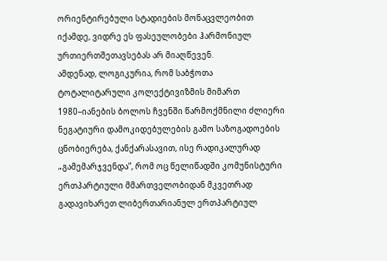ორიენტირებული სტადიების მონაცვლეობით იქამდე, ვიდრე ეს ფასეულობები ჰარმონიულ ურთიერთშეთავსებას არ მიაღწევენ.
ამდენად, ლოგიკურია, რომ საბჭოთა ტოტალიტარული კოლექტივიზმის მიმართ 1980–იანების ბოლოს ჩვენში წარმოქმნილი ძლიერი ნეგატიური დამოკიდებულების გამო საზოგადოების ცნობიერება, ქანქარასავით, ისე რადიკალურად „გამემარჯვენდა“, რომ ოც წელიწადში კომუნისტური ერთპარტიული მმართველობიდან მკვეთრად გადავიხარეთ ლიბერთარიანულ ერთპარტიულ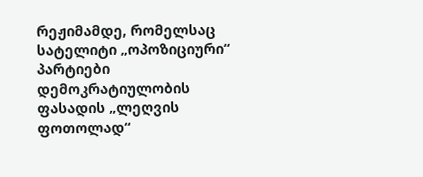რეჟიმამდე, რომელსაც სატელიტი „ოპოზიციური“ პარტიები დემოკრატიულობის ფასადის „ლეღვის ფოთოლად“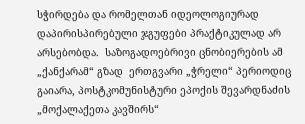სჭირდება და რომელთან იდეოლოგიურად დაპირისპირებული ჯგუფები პრაქტიკულად არ არსებობდა.  საზოგადოებრივი ცნობიერების ამ „ქანქარამ“ გზად  ერთგვარი „ჭრელი“ პერიოდიც გაიარა, პოსტკომუნისტური ეპოქის შევარდნაძის „მოქალაქეთა კავშირს“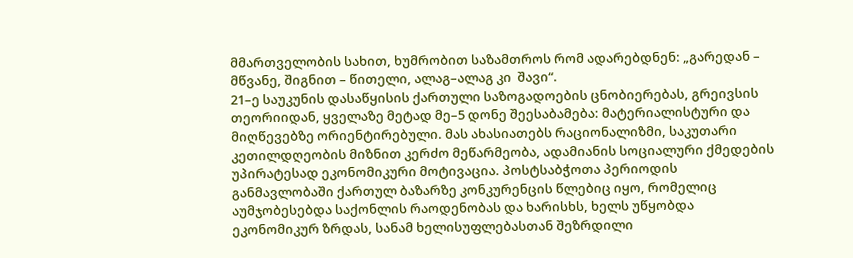მმართველობის სახით, ხუმრობით საზამთროს რომ ადარებდნენ: „გარედან – მწვანე, შიგნით – წითელი, ალაგ–ალაგ კი  შავი“.
21–ე საუკუნის დასაწყისის ქართული საზოგადოების ცნობიერებას, გრეივსის თეორიიდან, ყველაზე მეტად მე–5 დონე შეესაბამება: მატერიალისტური და მიღწევებზე ორიენტირებული. მას ახასიათებს რაციონალიზმი, საკუთარი კეთილდღეობის მიზნით კერძო მეწარმეობა, ადამიანის სოციალური ქმედების უპირატესად ეკონომიკური მოტივაცია. პოსტსაბჭოთა პერიოდის განმავლობაში ქართულ ბაზარზე კონკურენცის წლებიც იყო, რომელიც აუმჯობესებდა საქონლის რაოდენობას და ხარისხს, ხელს უწყობდა ეკონომიკურ ზრდას, სანამ ხელისუფლებასთან შეზრდილი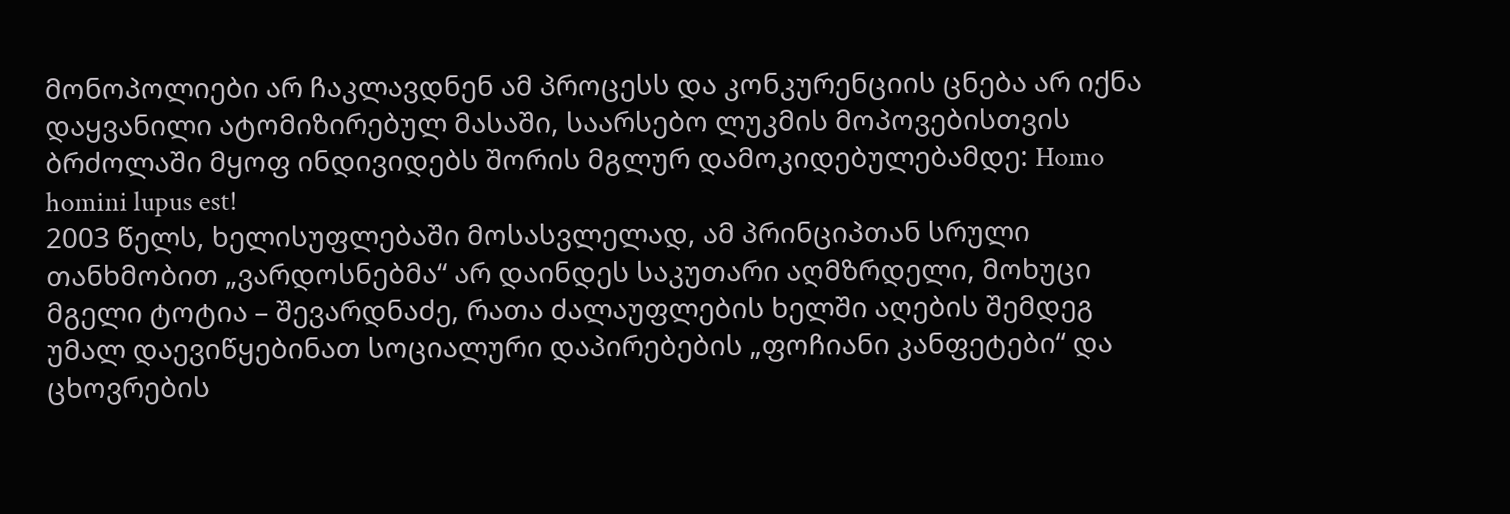მონოპოლიები არ ჩაკლავდნენ ამ პროცესს და კონკურენციის ცნება არ იქნა დაყვანილი ატომიზირებულ მასაში, საარსებო ლუკმის მოპოვებისთვის ბრძოლაში მყოფ ინდივიდებს შორის მგლურ დამოკიდებულებამდე: Homo homini lupus est!
2003 წელს, ხელისუფლებაში მოსასვლელად, ამ პრინციპთან სრული თანხმობით „ვარდოსნებმა“ არ დაინდეს საკუთარი აღმზრდელი, მოხუცი მგელი ტოტია – შევარდნაძე, რათა ძალაუფლების ხელში აღების შემდეგ უმალ დაევიწყებინათ სოციალური დაპირებების „ფოჩიანი კანფეტები“ და ცხოვრების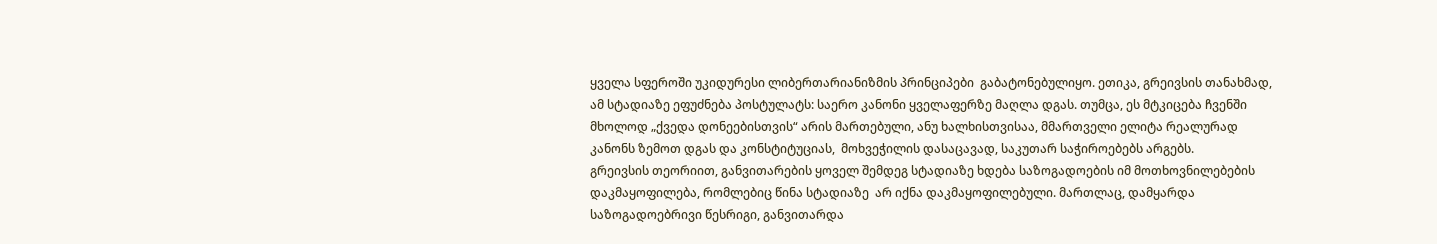ყველა სფეროში უკიდურესი ლიბერთარიანიზმის პრინციპები  გაბატონებულიყო. ეთიკა, გრეივსის თანახმად, ამ სტადიაზე ეფუძნება პოსტულატს: საერო კანონი ყველაფერზე მაღლა დგას. თუმცა, ეს მტკიცება ჩვენში მხოლოდ „ქვედა დონეებისთვის“ არის მართებული, ანუ ხალხისთვისაა, მმართველი ელიტა რეალურად კანონს ზემოთ დგას და კონსტიტუციას,  მოხვეჭილის დასაცავად, საკუთარ საჭიროებებს არგებს.
გრეივსის თეორიით, განვითარების ყოველ შემდეგ სტადიაზე ხდება საზოგადოების იმ მოთხოვნილებების დაკმაყოფილება, რომლებიც წინა სტადიაზე  არ იქნა დაკმაყოფილებული. მართლაც, დამყარდა საზოგადოებრივი წესრიგი, განვითარდა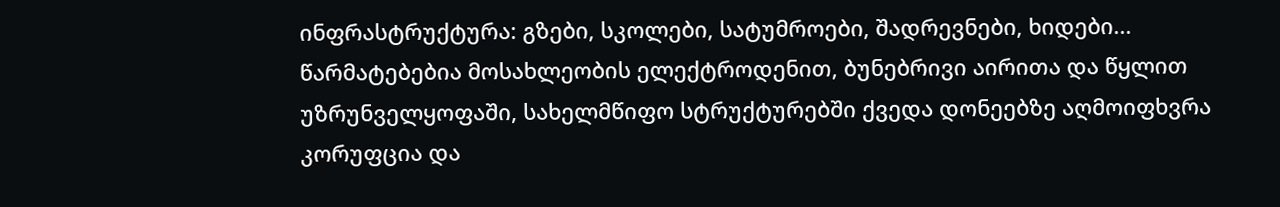ინფრასტრუქტურა: გზები, სკოლები, სატუმროები, შადრევნები, ხიდები... წარმატებებია მოსახლეობის ელექტროდენით, ბუნებრივი აირითა და წყლით უზრუნველყოფაში, სახელმწიფო სტრუქტურებში ქვედა დონეებზე აღმოიფხვრა კორუფცია და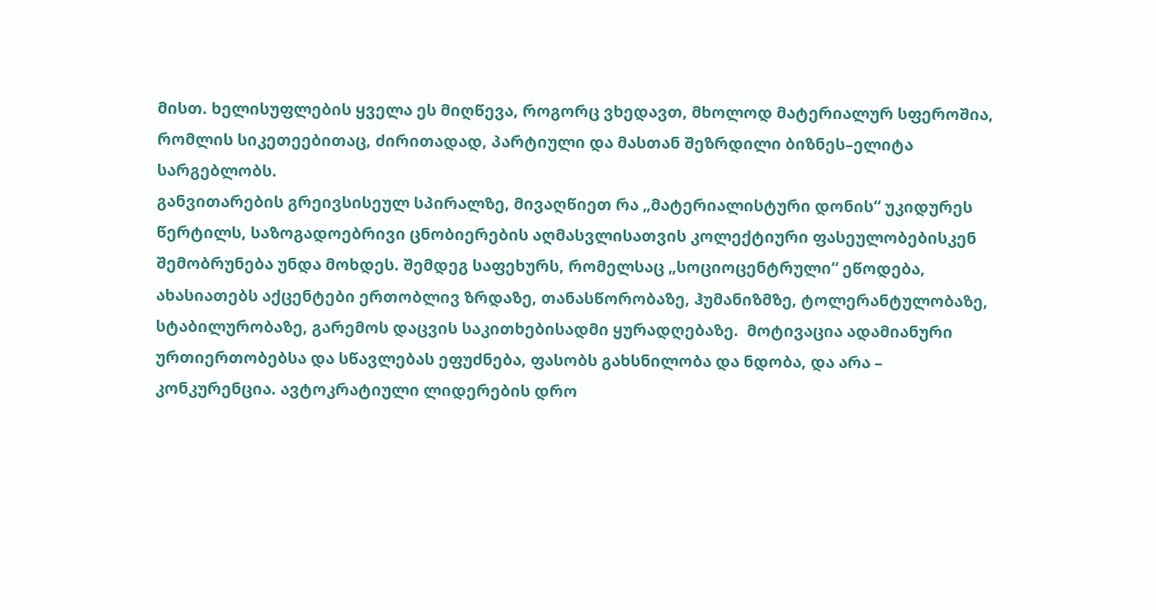მისთ. ხელისუფლების ყველა ეს მიღწევა, როგორც ვხედავთ, მხოლოდ მატერიალურ სფეროშია, რომლის სიკეთეებითაც, ძირითადად, პარტიული და მასთან შეზრდილი ბიზნეს–ელიტა სარგებლობს.
განვითარების გრეივსისეულ სპირალზე, მივაღწიეთ რა „მატერიალისტური დონის“ უკიდურეს წერტილს, საზოგადოებრივი ცნობიერების აღმასვლისათვის კოლექტიური ფასეულობებისკენ შემობრუნება უნდა მოხდეს. შემდეგ საფეხურს, რომელსაც „სოციოცენტრული“ ეწოდება, ახასიათებს აქცენტები ერთობლივ ზრდაზე, თანასწორობაზე, ჰუმანიზმზე, ტოლერანტულობაზე, სტაბილურობაზე, გარემოს დაცვის საკითხებისადმი ყურადღებაზე.  მოტივაცია ადამიანური ურთიერთობებსა და სწავლებას ეფუძნება, ფასობს გახსნილობა და ნდობა, და არა – კონკურენცია. ავტოკრატიული ლიდერების დრო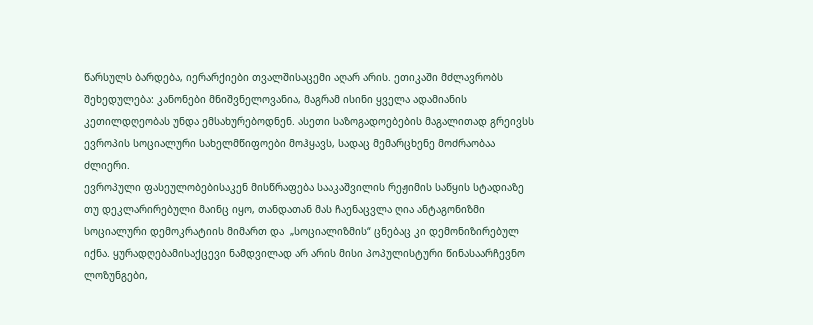წარსულს ბარდება, იერარქიები თვალშისაცემი აღარ არის. ეთიკაში მძლავრობს შეხედულება: კანონები მნიშვნელოვანია, მაგრამ ისინი ყველა ადამიანის კეთილდღეობას უნდა ემსახურებოდნენ. ასეთი საზოგადოებების მაგალითად გრეივსს ევროპის სოციალური სახელმწიფოები მოჰყავს, სადაც მემარცხენე მოძრაობაა ძლიერი.
ევროპული ფასეულობებისაკენ მისწრაფება სააკაშვილის რეჟიმის საწყის სტადიაზე თუ დეკლარირებული მაინც იყო, თანდათან მას ჩაენაცვლა ღია ანტაგონიზმი სოციალური დემოკრატიის მიმართ და  „სოციალიზმის“ ცნებაც კი დემონიზირებულ იქნა. ყურადღებამისაქცევი ნამდვილად არ არის მისი პოპულისტური წინასაარჩევნო ლოზუნგები,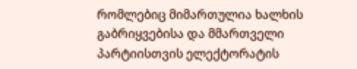რომლებიც მიმართულია ხალხის გაბრიყვებისა და მმართველი პარტიისთვის ელექტორატის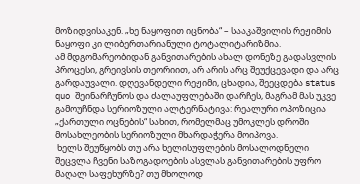მოზიდვისაკენ. „ხე ნაყოფით იცნობა“ – სააკაშვილის რეჟიმის ნაყოფი კი ლიბერთარიანული ტოტალიტარიზმია.
ამ მდგომარეობიდან განვითარების ახალ დონეზე გადასვლის პროცესი, გრეივსის თეორიით, არ არის არც შეუქცევადი და არც გარდაუვალი. დღევანდელი რეჟიმი, ცხადია, შეეცდება status quo შეინარჩუნოს და ძალაუფლებაში დარჩეს, მაგრამ მას უკვე გამოუჩნდა სერიოზული ალტერნატივა: რეალური ოპოზიცია  „ქართული ოცნების“ სახით, რომელმაც უმოკლეს დროში მოსახლეობის სერიოზული მხარდაჭერა მოიპოვა.
 ხელს შეუწყობს თუ არა ხელისუფლების მოსალოდნელი შეცვლა ჩვენი საზოგადოების ასვლას განვითარების უფრო მაღალ საფეხურზე? თუ მხოლოდ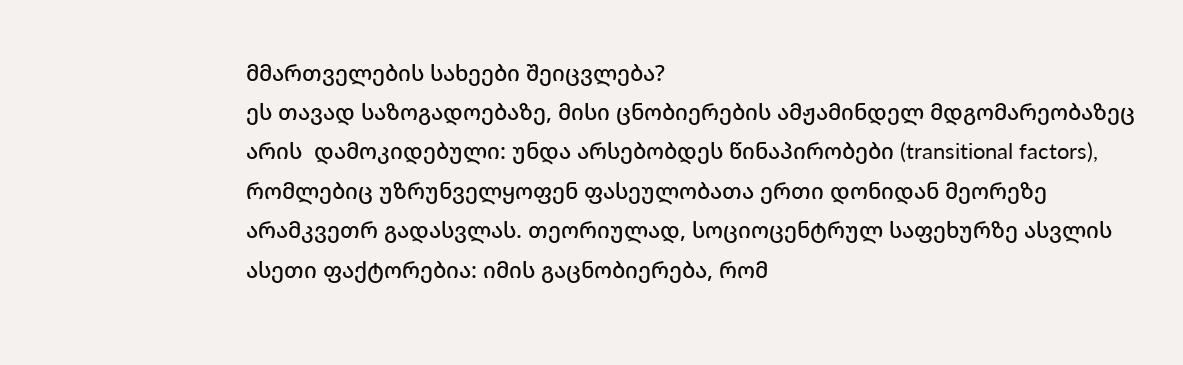მმართველების სახეები შეიცვლება?
ეს თავად საზოგადოებაზე, მისი ცნობიერების ამჟამინდელ მდგომარეობაზეც არის  დამოკიდებული: უნდა არსებობდეს წინაპირობები (transitional factors), რომლებიც უზრუნველყოფენ ფასეულობათა ერთი დონიდან მეორეზე არამკვეთრ გადასვლას. თეორიულად, სოციოცენტრულ საფეხურზე ასვლის ასეთი ფაქტორებია: იმის გაცნობიერება, რომ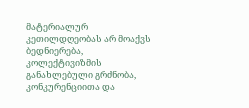მატერიალურ კეთილდღეობას არ მოაქვს ბედნიერება, კოლექტივიზმის განახლებული გრძნობა, კონკურენციითა და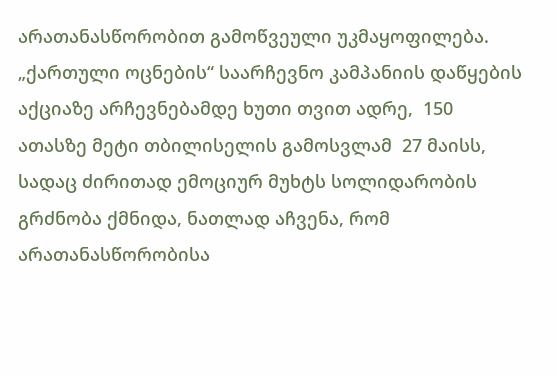არათანასწორობით გამოწვეული უკმაყოფილება.
„ქართული ოცნების“ საარჩევნო კამპანიის დაწყების აქციაზე არჩევნებამდე ხუთი თვით ადრე,  150 ათასზე მეტი თბილისელის გამოსვლამ  27 მაისს, სადაც ძირითად ემოციურ მუხტს სოლიდარობის გრძნობა ქმნიდა, ნათლად აჩვენა, რომ არათანასწორობისა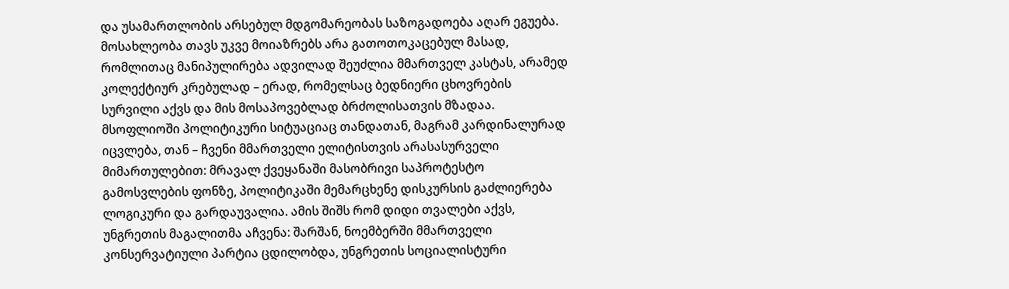და უსამართლობის არსებულ მდგომარეობას საზოგადოება აღარ ეგუება. მოსახლეობა თავს უკვე მოიაზრებს არა გათოთოკაცებულ მასად, რომლითაც მანიპულირება ადვილად შეუძლია მმართველ კასტას, არამედ კოლექტიურ კრებულად – ერად, რომელსაც ბედნიერი ცხოვრების სურვილი აქვს და მის მოსაპოვებლად ბრძოლისათვის მზადაა.
მსოფლიოში პოლიტიკური სიტუაციაც თანდათან, მაგრამ კარდინალურად იცვლება, თან – ჩვენი მმართველი ელიტისთვის არასასურველი მიმართულებით: მრავალ ქვეყანაში მასობრივი საპროტესტო გამოსვლების ფონზე, პოლიტიკაში მემარცხენე დისკურსის გაძლიერება ლოგიკური და გარდაუვალია. ამის შიშს რომ დიდი თვალები აქვს, უნგრეთის მაგალითმა აჩვენა: შარშან, ნოემბერში მმართველი კონსერვატიული პარტია ცდილობდა, უნგრეთის სოციალისტური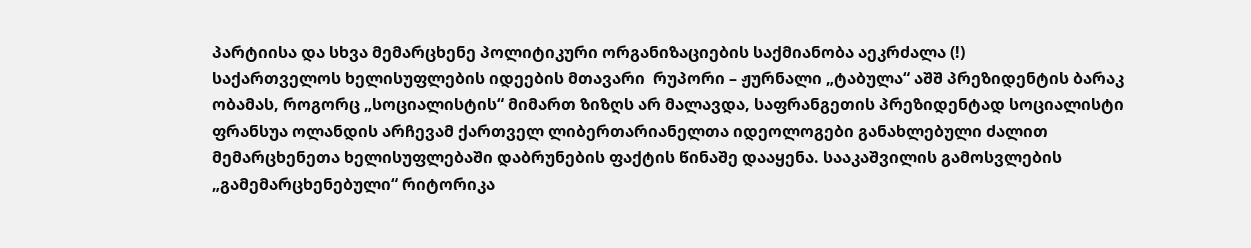პარტიისა და სხვა მემარცხენე პოლიტიკური ორგანიზაციების საქმიანობა აეკრძალა (!)
საქართველოს ხელისუფლების იდეების მთავარი  რუპორი – ჟურნალი „ტაბულა“ აშშ პრეზიდენტის ბარაკ ობამას, როგორც „სოციალისტის“ მიმართ ზიზღს არ მალავდა, საფრანგეთის პრეზიდენტად სოციალისტი ფრანსუა ოლანდის არჩევამ ქართველ ლიბერთარიანელთა იდეოლოგები განახლებული ძალით მემარცხენეთა ხელისუფლებაში დაბრუნების ფაქტის წინაშე დააყენა. სააკაშვილის გამოსვლების „გამემარცხენებული“ რიტორიკა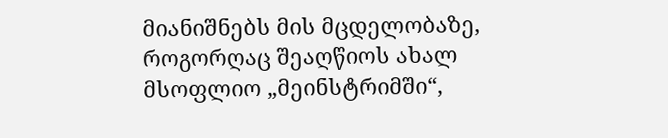მიანიშნებს მის მცდელობაზე, როგორღაც შეაღწიოს ახალ მსოფლიო „მეინსტრიმში“,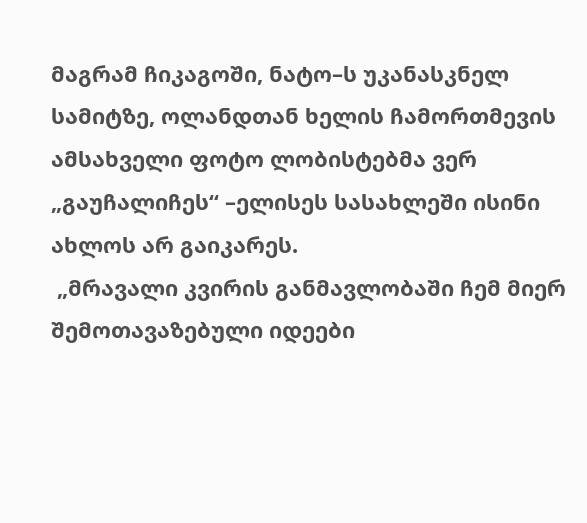მაგრამ ჩიკაგოში, ნატო–ს უკანასკნელ სამიტზე, ოლანდთან ხელის ჩამორთმევის ამსახველი ფოტო ლობისტებმა ვერ „გაუჩალიჩეს“ –ელისეს სასახლეში ისინი ახლოს არ გაიკარეს.
 „მრავალი კვირის განმავლობაში ჩემ მიერ შემოთავაზებული იდეები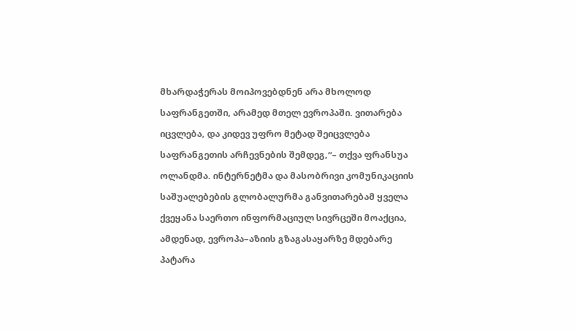მხარდაჭერას მოიპოვებდნენ არა მხოლოდ საფრანგეთში, არამედ მთელ ევროპაში. ვითარება იცვლება, და კიდევ უფრო მეტად შეიცვლება საფრანგეთის არჩევნების შემდეგ,“– თქვა ფრანსუა ოლანდმა. ინტერნეტმა და მასობრივი კომუნიკაციის საშუალებების გლობალურმა განვითარებამ ყველა ქვეყანა საერთო ინფორმაციულ სივრცეში მოაქცია, ამდენად, ევროპა–აზიის გზაგასაყარზე მდებარე პატარა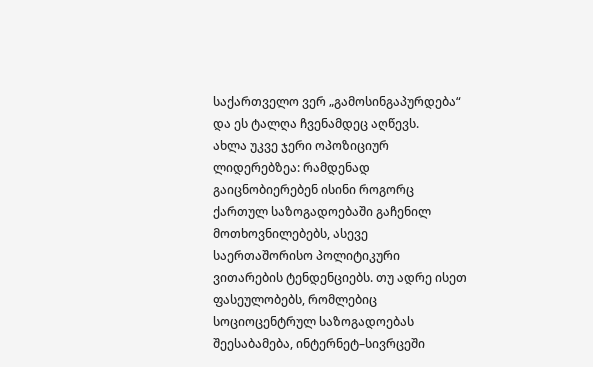საქართველო ვერ „გამოსინგაპურდება“ და ეს ტალღა ჩვენამდეც აღწევს.
ახლა უკვე ჯერი ოპოზიციურ ლიდერებზეა: რამდენად გაიცნობიერებენ ისინი როგორც ქართულ საზოგადოებაში გაჩენილ მოთხოვნილებებს, ასევე საერთაშორისო პოლიტიკური ვითარების ტენდენციებს. თუ ადრე ისეთ ფასეულობებს, რომლებიც სოციოცენტრულ საზოგადოებას შეესაბამება, ინტერნეტ–სივრცეში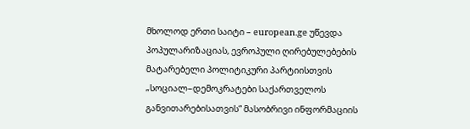მხოლოდ ერთი საიტი – european.ge უწევდა პოპულარიზაციას, ევროპული ღირებულებების მატარებელი პოლიტიკური პარტიისთვის „სოციალ–დემოკრატები საქართველოს განვითარებისათვის“ მასობრივი ინფორმაციის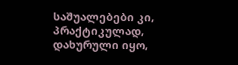საშუალებები კი, პრაქტიკულად, დახურული იყო,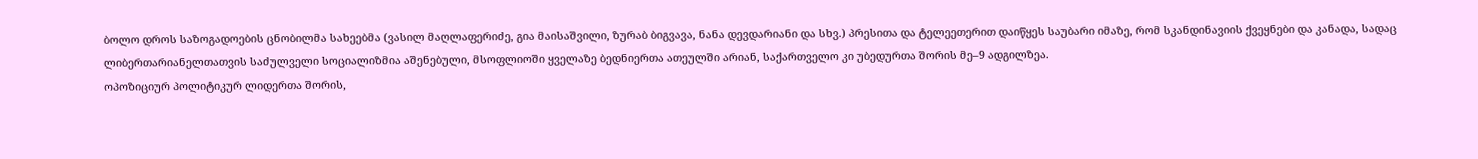ბოლო დროს საზოგადოების ცნობილმა სახეებმა (ვასილ მაღლაფერიძე, გია მაისაშვილი, ზურაბ ბიგვავა, ნანა დევდარიანი და სხვ.) პრესითა და ტელეეთერით დაიწყეს საუბარი იმაზე, რომ სკანდინავიის ქვეყნები და კანადა, სადაც ლიბერთარიანელთათვის საძულველი სოციალიზმია აშენებული, მსოფლიოში ყველაზე ბედნიერთა ათეულში არიან, საქართველო კი უბედურთა შორის მე–9 ადგილზეა.
ოპოზიციურ პოლიტიკურ ლიდერთა შორის,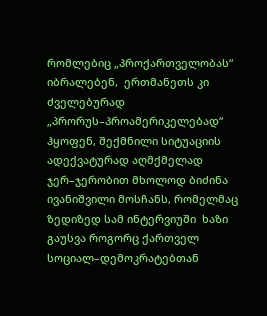რომლებიც „პროქართველობას“ იბრალებენ,  ერთმანეთს კი ძველებურად „პრორუს–პროამერიკელებად“ ჰყოფენ, შექმნილი სიტუაციის ადექვატურად აღმქმელად ჯერ–ჯერობით მხოლოდ ბიძინა ივანიშვილი მოსჩანს, რომელმაც ზედიზედ სამ ინტერვიუში  ხაზი გაუსვა როგორც ქართველ სოციალ–დემოკრატებთან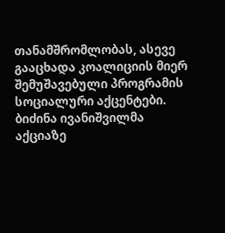თანამშრომლობას, ასევე გააცხადა კოალიციის მიერ შემუშავებული პროგრამის სოციალური აქცენტები.
ბიძინა ივანიშვილმა აქციაზე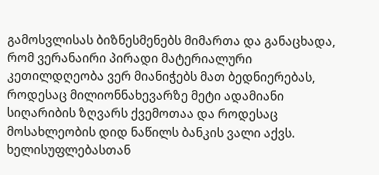გამოსვლისას ბიზნესმენებს მიმართა და განაცხადა, რომ ვერანაირი პირადი მატერიალური კეთილდღეობა ვერ მიანიჭებს მათ ბედნიერებას, როდესაც მილიონნახევარზე მეტი ადამიანი სიღარიბის ზღვარს ქვემოთაა და როდესაც მოსახლეობის დიდ ნაწილს ბანკის ვალი აქვს.
ხელისუფლებასთან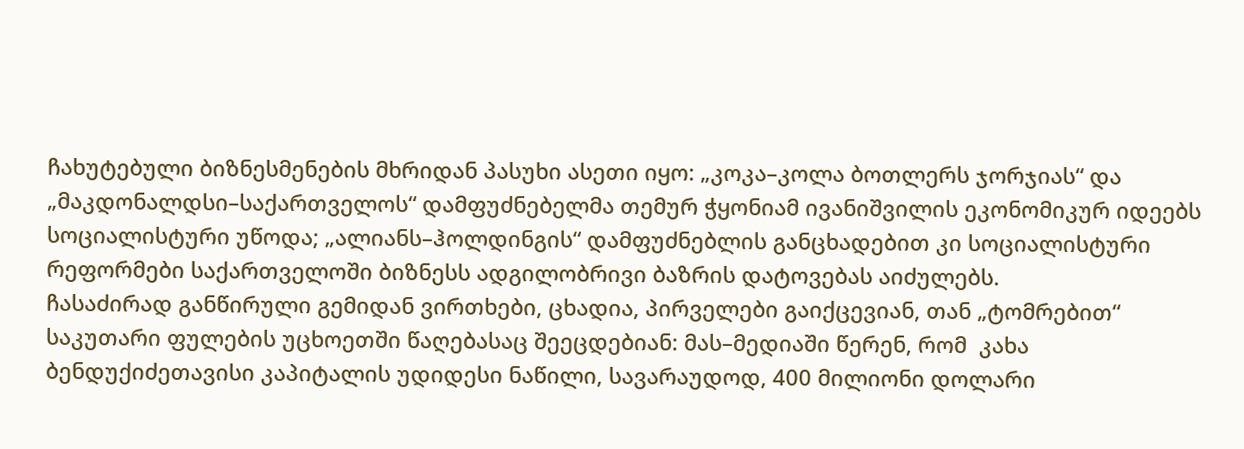ჩახუტებული ბიზნესმენების მხრიდან პასუხი ასეთი იყო: „კოკა–კოლა ბოთლერს ჯორჯიას“ და „მაკდონალდსი–საქართველოს“ დამფუძნებელმა თემურ ჭყონიამ ივანიშვილის ეკონომიკურ იდეებს სოციალისტური უწოდა; „ალიანს–ჰოლდინგის“ დამფუძნებლის განცხადებით კი სოციალისტური რეფორმები საქართველოში ბიზნესს ადგილობრივი ბაზრის დატოვებას აიძულებს.
ჩასაძირად განწირული გემიდან ვირთხები, ცხადია, პირველები გაიქცევიან, თან „ტომრებით“ საკუთარი ფულების უცხოეთში წაღებასაც შეეცდებიან: მას–მედიაში წერენ, რომ  კახა ბენდუქიძეთავისი კაპიტალის უდიდესი ნაწილი, სავარაუდოდ, 400 მილიონი დოლარი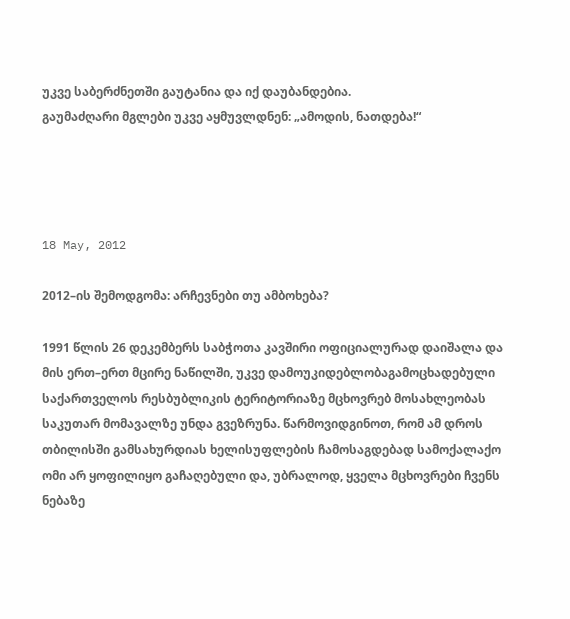უკვე საბერძნეთში გაუტანია და იქ დაუბანდებია.
გაუმაძღარი მგლები უკვე აყმუვლდნენ: „ამოდის, ნათდება!“




18 May, 2012

2012–ის შემოდგომა: არჩევნები თუ ამბოხება?

1991 წლის 26 დეკემბერს საბჭოთა კავშირი ოფიციალურად დაიშალა და მის ერთ–ერთ მცირე ნაწილში, უკვე დამოუკიდებლობაგამოცხადებული საქართველოს რესბუბლიკის ტერიტორიაზე მცხოვრებ მოსახლეობას საკუთარ მომავალზე უნდა გვეზრუნა. წარმოვიდგინოთ, რომ ამ დროს თბილისში გამსახურდიას ხელისუფლების ჩამოსაგდებად სამოქალაქო ომი არ ყოფილიყო გაჩაღებული და, უბრალოდ, ყველა მცხოვრები ჩვენს ნებაზე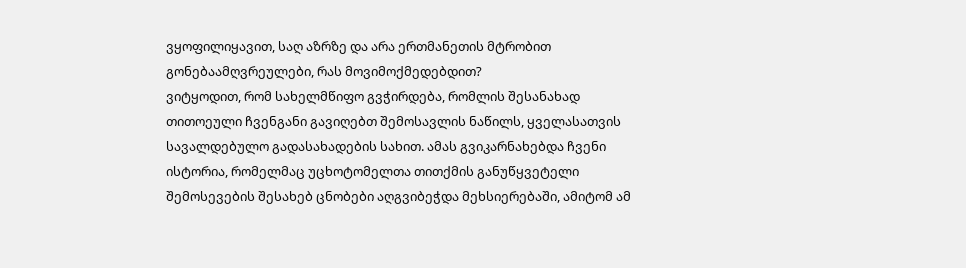ვყოფილიყავით, საღ აზრზე და არა ერთმანეთის მტრობით გონებაამღვრეულები, რას მოვიმოქმედებდით?
ვიტყოდით, რომ სახელმწიფო გვჭირდება, რომლის შესანახად თითოეული ჩვენგანი გავიღებთ შემოსავლის ნაწილს, ყველასათვის სავალდებულო გადასახადების სახით. ამას გვიკარნახებდა ჩვენი ისტორია, რომელმაც უცხოტომელთა თითქმის განუწყვეტელი შემოსევების შესახებ ცნობები აღგვიბეჭდა მეხსიერებაში, ამიტომ ამ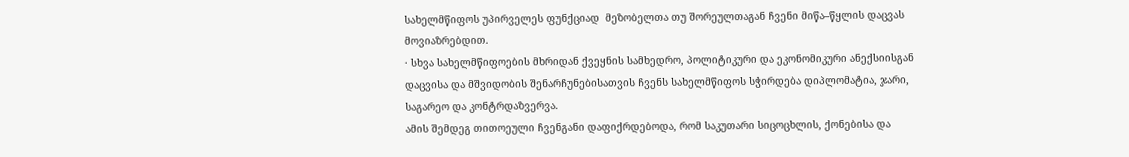სახელმწიფოს უპირველეს ფუნქციად  მეზობელთა თუ შორეულთაგან ჩვენი მიწა–წყლის დაცვას მოვიაზრებდით.
· სხვა სახელმწიფოების მხრიდან ქვეყნის სამხედრო, პოლიტიკური და ეკონომიკური ანექსიისგან დაცვისა და მშვიდობის შენარჩუნებისათვის ჩვენს სახელმწიფოს სჭირდება დიპლომატია, ჯარი, საგარეო და კონტრდაზვერვა.
ამის შემდეგ თითოეული ჩვენგანი დაფიქრდებოდა, რომ საკუთარი სიცოცხლის, ქონებისა და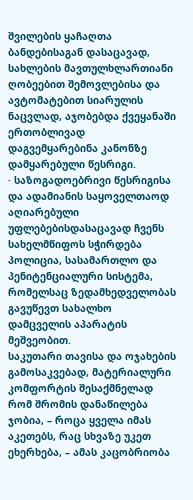შვილების ყაჩაღთა ბანდებისაგან დასაცავად, სახლების მავთულხლართიანი ღობეებით შემოვლებისა და ავტომატებით სიარულის ნაცვლად, აჯობებდა ქვეყანაში ერთობლივად დაგვემყარებინა კანონზე დამყარებული წესრიგი.
· საზოგადოებრივი წესრიგისა და ადამიანის საყოველთაოდ აღიარებული უფლებებისდასაცავად ჩვენს სახელმწიფოს სჭირდება პოლიცია, სასამართლო და პენიტენციალური სისტემა, რომელსაც ზედამხედველობას გავუწევთ სახალხო დამცველის აპარატის მეშვეობით.
საკუთარი თავისა და ოჯახების გამოსაკვებად, მატერიალური კომფორტის შესაქმნელად რომ შრომის დანაწილება ჯობია, – როცა ყველა იმას აკეთებს, რაც სხვაზე უკეთ ეხერხება, – ამას კაცობრიობა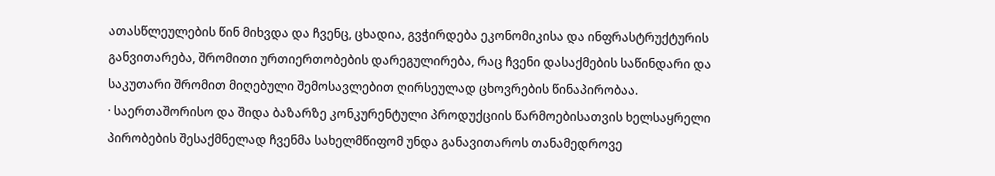ათასწლეულების წინ მიხვდა და ჩვენც, ცხადია, გვჭირდება ეკონომიკისა და ინფრასტრუქტურის განვითარება, შრომითი ურთიერთობების დარეგულირება, რაც ჩვენი დასაქმების საწინდარი და საკუთარი შრომით მიღებული შემოსავლებით ღირსეულად ცხოვრების წინაპირობაა.
· საერთაშორისო და შიდა ბაზარზე კონკურენტული პროდუქციის წარმოებისათვის ხელსაყრელი პირობების შესაქმნელად ჩვენმა სახელმწიფომ უნდა განავითაროს თანამედროვე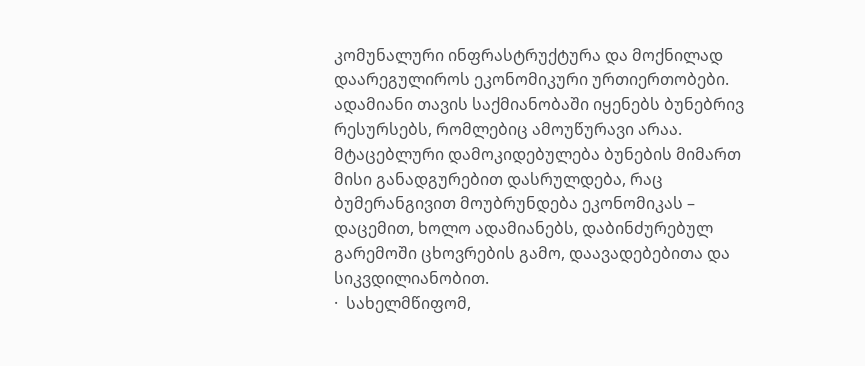კომუნალური ინფრასტრუქტურა და მოქნილად დაარეგულიროს ეკონომიკური ურთიერთობები.
ადამიანი თავის საქმიანობაში იყენებს ბუნებრივ რესურსებს, რომლებიც ამოუწურავი არაა. მტაცებლური დამოკიდებულება ბუნების მიმართ მისი განადგურებით დასრულდება, რაც ბუმერანგივით მოუბრუნდება ეკონომიკას – დაცემით, ხოლო ადამიანებს, დაბინძურებულ გარემოში ცხოვრების გამო, დაავადებებითა და სიკვდილიანობით.
·  სახელმწიფომ,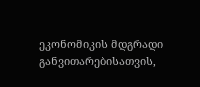ეკონომიკის მდგრადი განვითარებისათვის,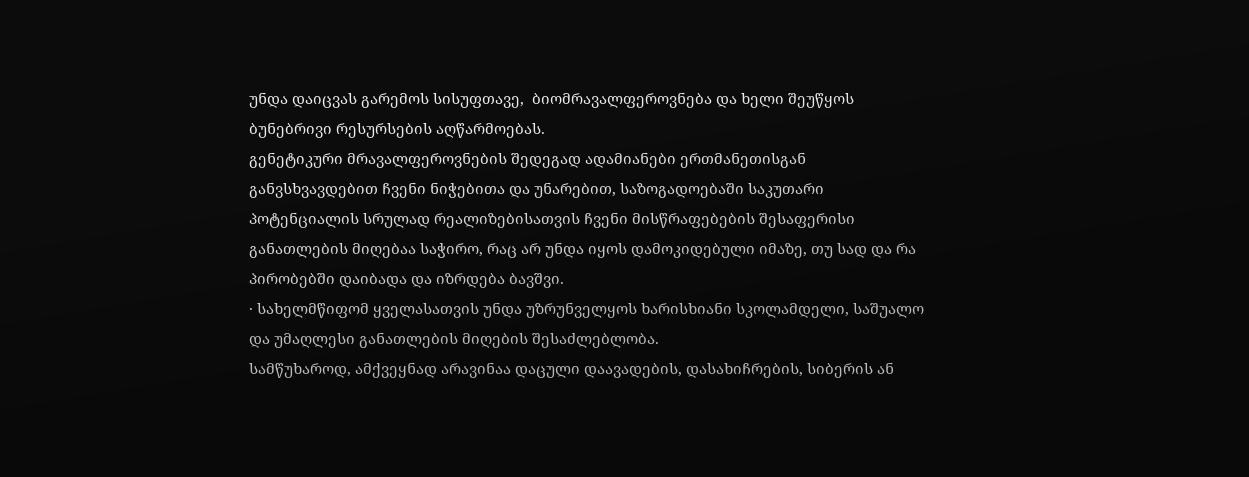უნდა დაიცვას გარემოს სისუფთავე,  ბიომრავალფეროვნება და ხელი შეუწყოს ბუნებრივი რესურსების აღწარმოებას.
გენეტიკური მრავალფეროვნების შედეგად ადამიანები ერთმანეთისგან განვსხვავდებით ჩვენი ნიჭებითა და უნარებით, საზოგადოებაში საკუთარი პოტენციალის სრულად რეალიზებისათვის ჩვენი მისწრაფებების შესაფერისი განათლების მიღებაა საჭირო, რაც არ უნდა იყოს დამოკიდებული იმაზე, თუ სად და რა პირობებში დაიბადა და იზრდება ბავშვი.
· სახელმწიფომ ყველასათვის უნდა უზრუნველყოს ხარისხიანი სკოლამდელი, საშუალო და უმაღლესი განათლების მიღების შესაძლებლობა.
სამწუხაროდ, ამქვეყნად არავინაა დაცული დაავადების, დასახიჩრების, სიბერის ან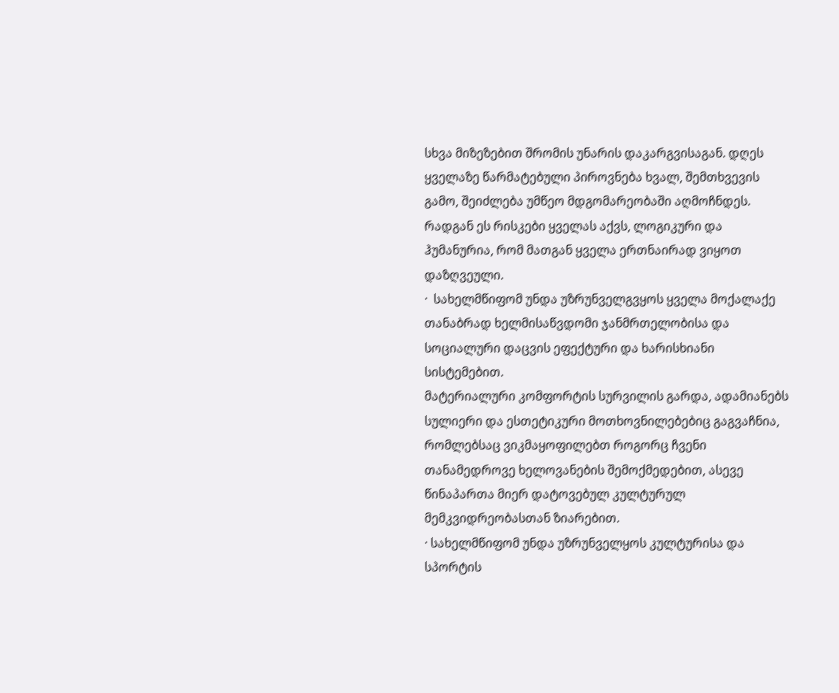სხვა მიზეზებით შრომის უნარის დაკარგვისაგან. დღეს ყველაზე წარმატებული პიროვნება ხვალ, შემთხვევის გამო, შეიძლება უმწეო მდგომარეობაში აღმოჩნდეს. რადგან ეს რისკები ყველას აქვს, ლოგიკური და ჰუმანურია, რომ მათგან ყველა ერთნაირად ვიყოთ დაზღვეული.
·  სახელმწიფომ უნდა უზრუნველგვყოს ყველა მოქალაქე თანაბრად ხელმისაწვდომი ჯანმრთელობისა და სოციალური დაცვის ეფექტური და ხარისხიანი სისტემებით.
მატერიალური კომფორტის სურვილის გარდა, ადამიანებს სულიერი და ესთეტიკური მოთხოვნილებებიც გაგვაჩნია, რომლებსაც ვიკმაყოფილებთ როგორც ჩვენი თანამედროვე ხელოვანების შემოქმედებით, ასევე წინაპართა მიერ დატოვებულ კულტურულ მემკვიდრეობასთან ზიარებით.
· სახელმწიფომ უნდა უზრუნველყოს კულტურისა და სპორტის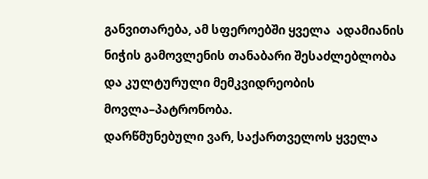განვითარება, ამ სფეროებში ყველა  ადამიანის ნიჭის გამოვლენის თანაბარი შესაძლებლობა და კულტურული მემკვიდრეობის მოვლა–პატრონობა.
დარწმუნებული ვარ, საქართველოს ყველა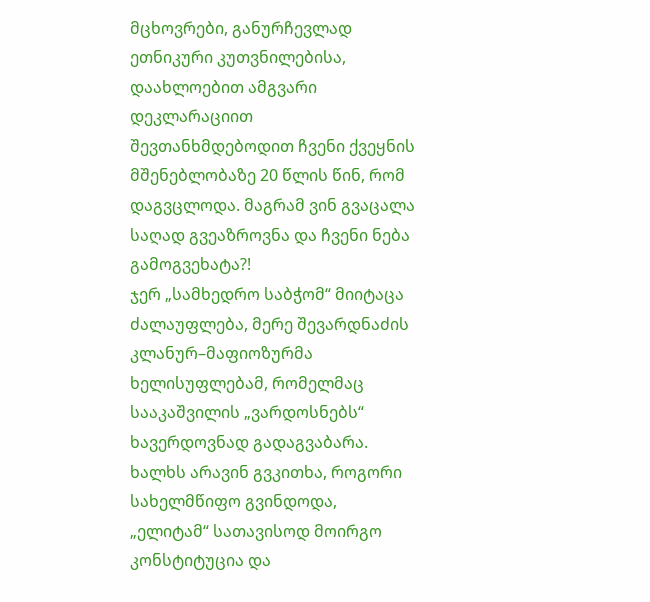მცხოვრები, განურჩევლად ეთნიკური კუთვნილებისა, დაახლოებით ამგვარი დეკლარაციით შევთანხმდებოდით ჩვენი ქვეყნის მშენებლობაზე 20 წლის წინ, რომ დაგვცლოდა. მაგრამ ვინ გვაცალა საღად გვეაზროვნა და ჩვენი ნება გამოგვეხატა?!
ჯერ „სამხედრო საბჭომ“ მიიტაცა ძალაუფლება, მერე შევარდნაძის კლანურ–მაფიოზურმა ხელისუფლებამ, რომელმაც სააკაშვილის „ვარდოსნებს“ ხავერდოვნად გადაგვაბარა. ხალხს არავინ გვკითხა, როგორი სახელმწიფო გვინდოდა, „ელიტამ“ სათავისოდ მოირგო კონსტიტუცია და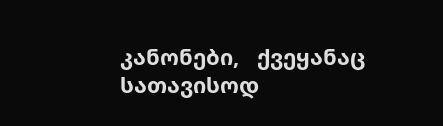კანონები,   ქვეყანაც სათავისოდ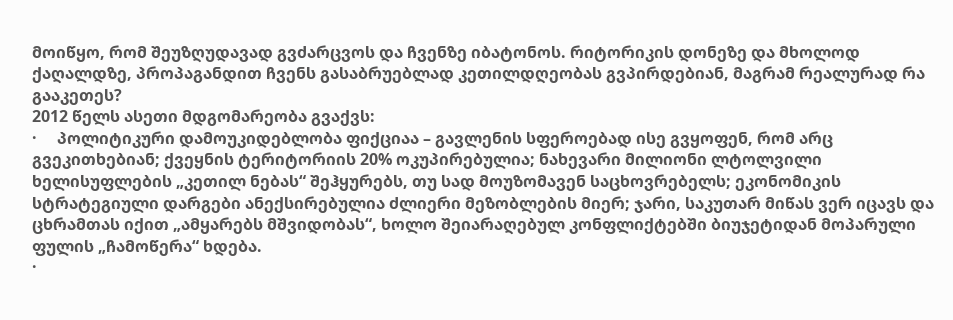მოიწყო, რომ შეუზღუდავად გვძარცვოს და ჩვენზე იბატონოს. რიტორიკის დონეზე და მხოლოდ ქაღალდზე, პროპაგანდით ჩვენს გასაბრუებლად კეთილდღეობას გვპირდებიან, მაგრამ რეალურად რა გააკეთეს?
2012 წელს ასეთი მდგომარეობა გვაქვს:
·     პოლიტიკური დამოუკიდებლობა ფიქციაა – გავლენის სფეროებად ისე გვყოფენ, რომ არც გვეკითხებიან; ქვეყნის ტერიტორიის 20% ოკუპირებულია; ნახევარი მილიონი ლტოლვილი ხელისუფლების „კეთილ ნებას“ შეჰყურებს, თუ სად მოუზომავენ საცხოვრებელს; ეკონომიკის სტრატეგიული დარგები ანექსირებულია ძლიერი მეზობლების მიერ; ჯარი, საკუთარ მიწას ვერ იცავს და ცხრამთას იქით „ამყარებს მშვიდობას“, ხოლო შეიარაღებულ კონფლიქტებში ბიუჯეტიდან მოპარული ფულის „ჩამოწერა“ ხდება.
·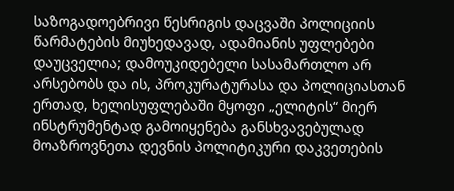საზოგადოებრივი წესრიგის დაცვაში პოლიციის წარმატების მიუხედავად, ადამიანის უფლებები დაუცველია; დამოუკიდებელი სასამართლო არ არსებობს და ის, პროკურატურასა და პოლიციასთან ერთად, ხელისუფლებაში მყოფი „ელიტის“ მიერ  ინსტრუმენტად გამოიყენება განსხვავებულად მოაზროვნეთა დევნის პოლიტიკური დაკვეთების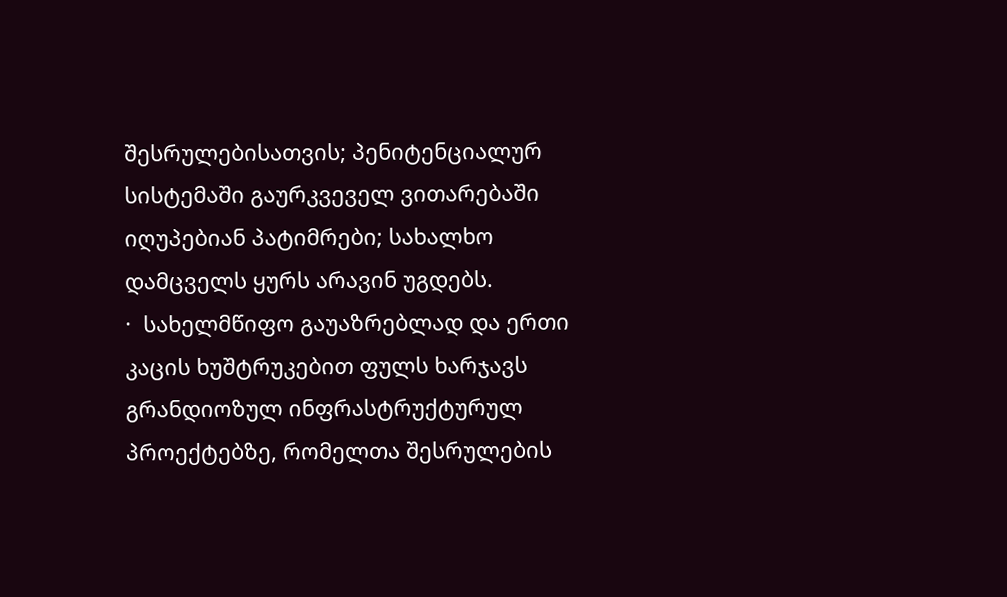შესრულებისათვის; პენიტენციალურ სისტემაში გაურკვეველ ვითარებაში იღუპებიან პატიმრები; სახალხო დამცველს ყურს არავინ უგდებს.
·  სახელმწიფო გაუაზრებლად და ერთი კაცის ხუშტრუკებით ფულს ხარჯავს გრანდიოზულ ინფრასტრუქტურულ პროექტებზე, რომელთა შესრულების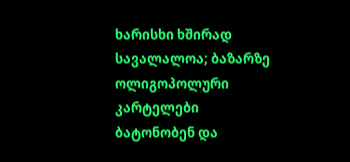ხარისხი ხშირად სავალალოა; ბაზარზე ოლიგოპოლური კარტელები ბატონობენ და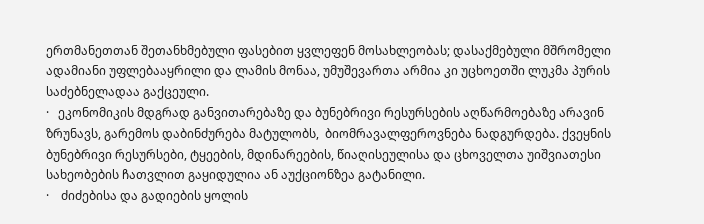ერთმანეთთან შეთანხმებული ფასებით ყვლეფენ მოსახლეობას; დასაქმებული მშრომელი ადამიანი უფლებააყრილი და ლამის მონაა, უმუშევართა არმია კი უცხოეთში ლუკმა პურის საძებნელადაა გაქცეული.
·   ეკონომიკის მდგრად განვითარებაზე და ბუნებრივი რესურსების აღწარმოებაზე არავინ ზრუნავს, გარემოს დაბინძურება მატულობს,  ბიომრავალფეროვნება ნადგურდება. ქვეყნის ბუნებრივი რესურსები, ტყეების, მდინარეების, წიაღისეულისა და ცხოველთა უიშვიათესი სახეობების ჩათვლით გაყიდულია ან აუქციონზეა გატანილი.
·    ძიძებისა და გადიების ყოლის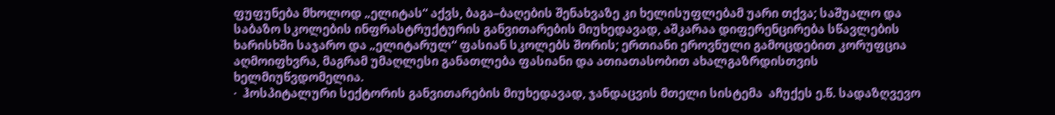ფუფუნება მხოლოდ „ელიტას“ აქვს, ბაგა–ბაღების შენახვაზე კი ხელისუფლებამ უარი თქვა; საშუალო და საბაზო სკოლების ინფრასტრუქტურის განვითარების მიუხედავად, აშკარაა დიფერენცირება სწავლების ხარისხში საჯარო და „ელიტარულ“ ფასიან სკოლებს შორის; ერთიანი ეროვნული გამოცდებით კორუფცია აღმოიფხვრა, მაგრამ უმაღლესი განათლება ფასიანი და ათიათასობით ახალგაზრდისთვის ხელმიუწვდომელია.
·  ჰოსპიტალური სექტორის განვითარების მიუხედავად, ჯანდაცვის მთელი სისტემა  აჩუქეს ე.წ. სადაზღვევო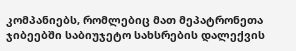კომპანიებს, რომლებიც მათ მეპატრონეთა ჯიბეებში საბიუჯეტო სახსრების დალექვის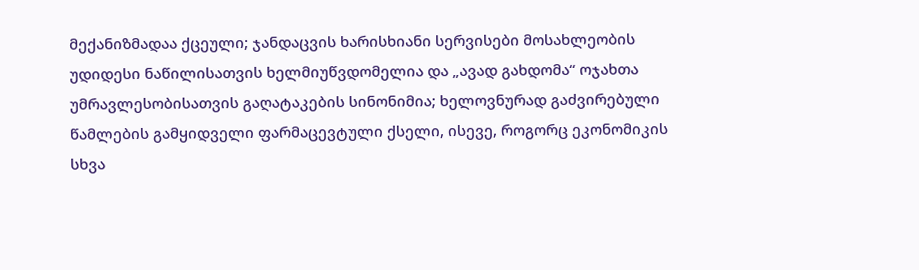მექანიზმადაა ქცეული; ჯანდაცვის ხარისხიანი სერვისები მოსახლეობის უდიდესი ნაწილისათვის ხელმიუწვდომელია და „ავად გახდომა“ ოჯახთა უმრავლესობისათვის გაღატაკების სინონიმია; ხელოვნურად გაძვირებული წამლების გამყიდველი ფარმაცევტული ქსელი, ისევე, როგორც ეკონომიკის სხვა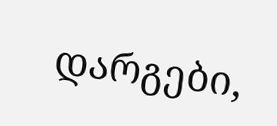დარგები,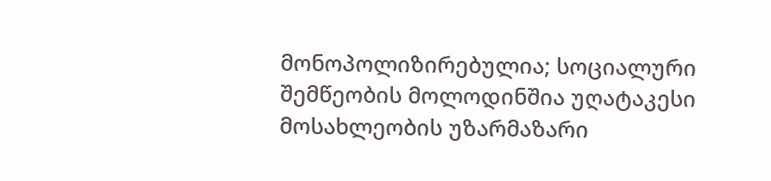მონოპოლიზირებულია; სოციალური შემწეობის მოლოდინშია უღატაკესი მოსახლეობის უზარმაზარი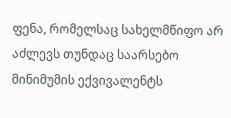ფენა, რომელსაც სახელმწიფო არ აძლევს თუნდაც საარსებო მინიმუმის ექვივალენტს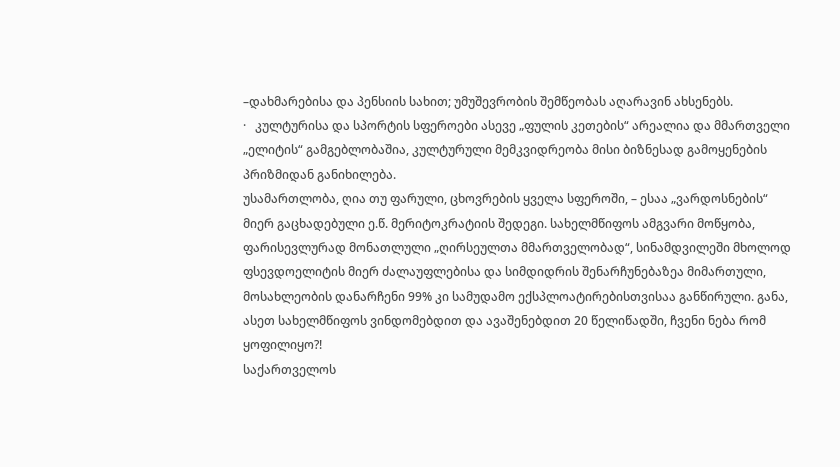–დახმარებისა და პენსიის სახით; უმუშევრობის შემწეობას აღარავინ ახსენებს.
·   კულტურისა და სპორტის სფეროები ასევე „ფულის კეთების“ არეალია და მმართველი „ელიტის“ გამგებლობაშია, კულტურული მემკვიდრეობა მისი ბიზნესად გამოყენების პრიზმიდან განიხილება.
უსამართლობა, ღია თუ ფარული, ცხოვრების ყველა სფეროში, – ესაა „ვარდოსნების“ მიერ გაცხადებული ე.წ. მერიტოკრატიის შედეგი. სახელმწიფოს ამგვარი მოწყობა, ფარისევლურად მონათლული „ღირსეულთა მმართველობად“, სინამდვილეში მხოლოდ ფსევდოელიტის მიერ ძალაუფლებისა და სიმდიდრის შენარჩუნებაზეა მიმართული, მოსახლეობის დანარჩენი 99% კი სამუდამო ექსპლოატირებისთვისაა განწირული. განა, ასეთ სახელმწიფოს ვინდომებდით და ავაშენებდით 20 წელიწადში, ჩვენი ნება რომ ყოფილიყო?!
საქართველოს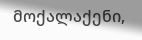მოქალაქენი,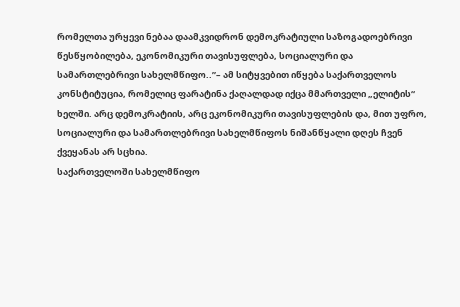რომელთა ურყევი ნებაა დაამკვიდრონ დემოკრატიული საზოგადოებრივი წესწყობილება, ეკონომიკური თავისუფლება, სოციალური და სამართლებრივი სახელმწიფო..”– ამ სიტყვებით იწყება საქართველოს კონსტიტუცია, რომელიც ფარატინა ქაღალდად იქცა მმართველი „ელიტის“ ხელში. არც დემოკრატიის, არც ეკონომიკური თავისუფლების და, მით უფრო, სოციალური და სამართლებრივი სახელმწიფოს ნიშანწყალი დღეს ჩვენ ქვეყანას არ სცხია.
საქართველოში სახელმწიფო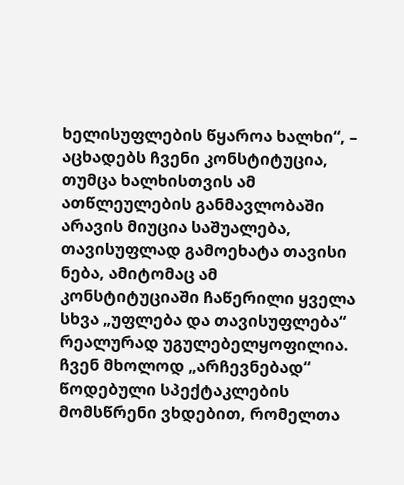ხელისუფლების წყაროა ხალხი“, – აცხადებს ჩვენი კონსტიტუცია, თუმცა ხალხისთვის ამ ათწლეულების განმავლობაში არავის მიუცია საშუალება, თავისუფლად გამოეხატა თავისი ნება, ამიტომაც ამ კონსტიტუციაში ჩაწერილი ყველა სხვა „უფლება და თავისუფლება“ რეალურად უგულებელყოფილია. ჩვენ მხოლოდ „არჩევნებად“ წოდებული სპექტაკლების მომსწრენი ვხდებით, რომელთა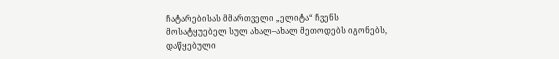ჩატარებისას მმართველი „ელიტა“ ჩვენს მოსატყუებელ სულ ახალ–ახალ მეთოდებს იგონებს, დაწყებული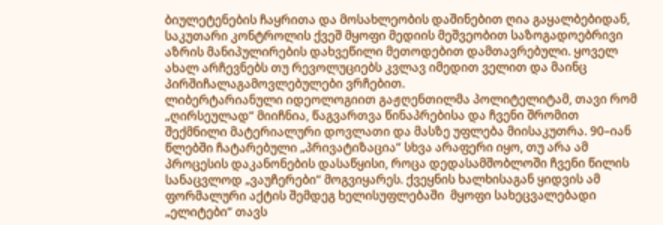ბიულეტენების ჩაყრითა და მოსახლეობის დაშინებით ღია გაყალბებიდან, საკუთარი კონტროლის ქვეშ მყოფი მედიის მეშვეობით საზოგადოებრივი აზრის მანიპულირების დახვეწილი მეთოდებით დამთავრებული. ყოველ ახალ არჩევნებს თუ რევოლუციებს კვლავ იმედით ველით და მაინც პირშიჩალაგამოვლებულები ვრჩებით.
ლიბერტარიანული იდეოლოგიით გაჟღენთილმა პოლიტელიტამ, თავი რომ „ღირსეულად“ მიიჩნია, წაგვართვა წინაპრებისა და ჩვენი შრომით შექმნილი მატერიალური დოვლათი და მასზე უფლება მიისაკუთრა. 90–იან წლებში ჩატარებული „პრივატიზაცია“ სხვა არაფერი იყო, თუ არა ამ პროცესის დაკანონების დასაწყისი, როცა დედასამშობლოში ჩვენი წილის სანაცვლოდ „ვაუჩერები“ მოგვიყარეს. ქვეყნის ხალხისაგან ყიდვის ამ ფორმალური აქტის შემდეგ ხელისუფლებაში  მყოფი სახეცვალებადი „ელიტები“ თავს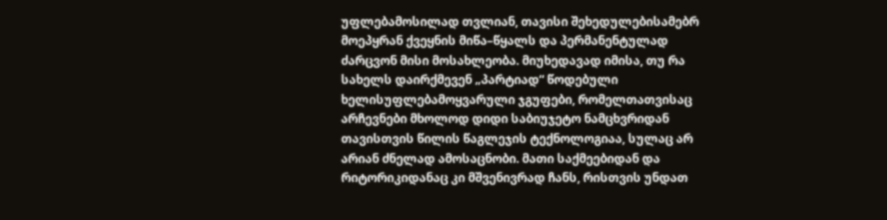უფლებამოსილად თვლიან, თავისი შეხედულებისამებრ მოეპყრან ქვეყნის მიწა–წყალს და პერმანენტულად ძარცვონ მისი მოსახლეობა. მიუხედავად იმისა, თუ რა სახელს დაირქმევენ „პარტიად“ წოდებული ხელისუფლებამოყვარული ჯგუფები, რომელთათვისაც არჩევნები მხოლოდ დიდი საბიუჯეტო ნამცხვრიდან თავისთვის წილის წაგლეჯის ტექნოლოგიაა, სულაც არ არიან ძნელად ამოსაცნობი. მათი საქმეებიდან და რიტორიკიდანაც კი მშვენივრად ჩანს, რისთვის უნდათ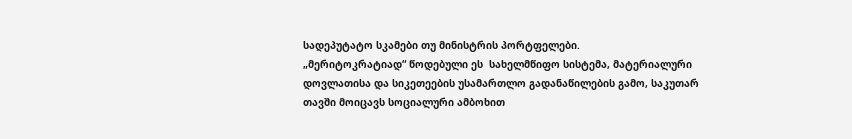სადეპუტატო სკამები თუ მინისტრის პორტფელები.
„მერიტოკრატიად“ წოდებული ეს  სახელმწიფო სისტემა, მატერიალური დოვლათისა და სიკეთეების უსამართლო გადანაწილების გამო, საკუთარ თავში მოიცავს სოციალური ამბოხით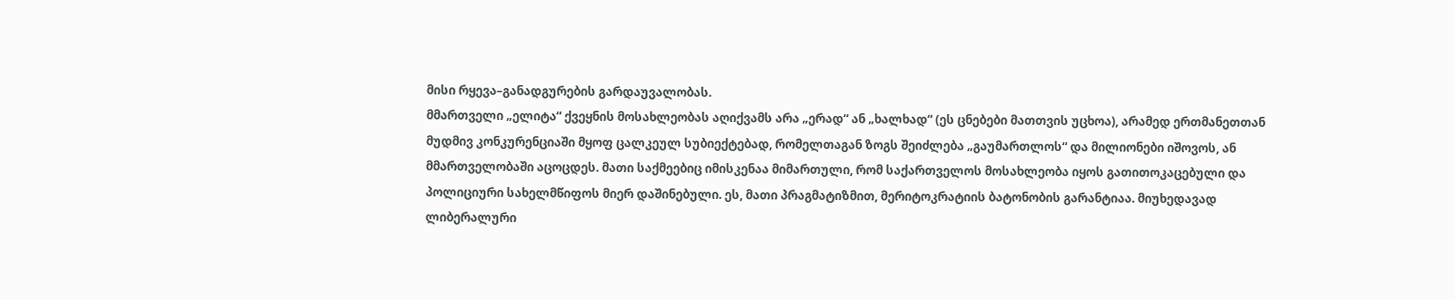მისი რყევა–განადგურების გარდაუვალობას.
მმართველი „ელიტა“ ქვეყნის მოსახლეობას აღიქვამს არა „ერად“ ან „ხალხად“ (ეს ცნებები მათთვის უცხოა), არამედ ერთმანეთთან მუდმივ კონკურენციაში მყოფ ცალკეულ სუბიექტებად, რომელთაგან ზოგს შეიძლება „გაუმართლოს“ და მილიონები იშოვოს, ან მმართველობაში აცოცდეს. მათი საქმეებიც იმისკენაა მიმართული, რომ საქართველოს მოსახლეობა იყოს გათითოკაცებული და პოლიციური სახელმწიფოს მიერ დაშინებული. ეს, მათი პრაგმატიზმით, მერიტოკრატიის ბატონობის გარანტიაა. მიუხედავად ლიბერალური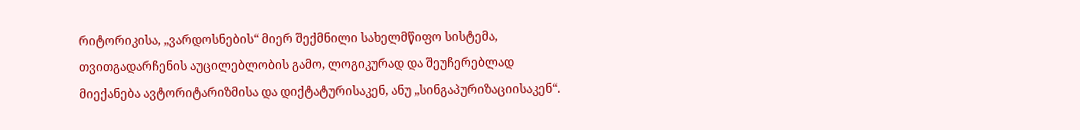რიტორიკისა, „ვარდოსნების“ მიერ შექმნილი სახელმწიფო სისტემა, თვითგადარჩენის აუცილებლობის გამო, ლოგიკურად და შეუჩერებლად მიექანება ავტორიტარიზმისა და დიქტატურისაკენ, ანუ „სინგაპურიზაციისაკენ“.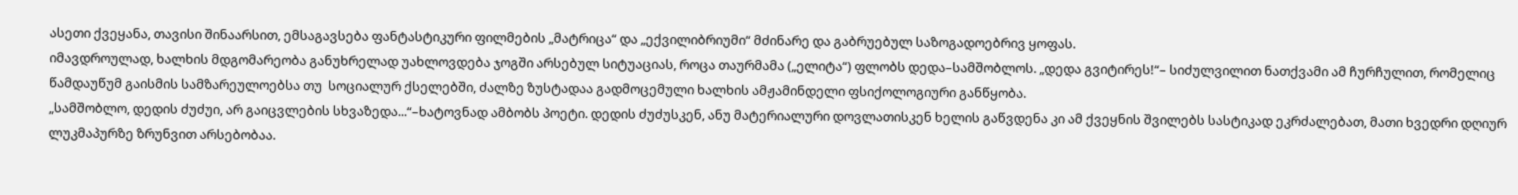ასეთი ქვეყანა, თავისი შინაარსით, ემსაგავსება ფანტასტიკური ფილმების „მატრიცა“ და „ექვილიბრიუმი“ მძინარე და გაბრუებულ საზოგადოებრივ ყოფას.
იმავდროულად, ხალხის მდგომარეობა განუხრელად უახლოვდება ჯოგში არსებულ სიტუაციას, როცა თაურმამა („ელიტა“) ფლობს დედა–სამშობლოს. „დედა გვიტირეს!“– სიძულვილით ნათქვამი ამ ჩურჩულით, რომელიც წამდაუწუმ გაისმის სამზარეულოებსა თუ  სოციალურ ქსელებში, ძალზე ზუსტადაა გადმოცემული ხალხის ამჟამინდელი ფსიქოლოგიური განწყობა.
„სამშობლო, დედის ძუძუი, არ გაიცვლების სხვაზედა...“–ხატოვნად ამბობს პოეტი. დედის ძუძუსკენ, ანუ მატერიალური დოვლათისკენ ხელის გაწვდენა კი ამ ქვეყნის შვილებს სასტიკად ეკრძალებათ, მათი ხვედრი დღიურ ლუკმაპურზე ზრუნვით არსებობაა.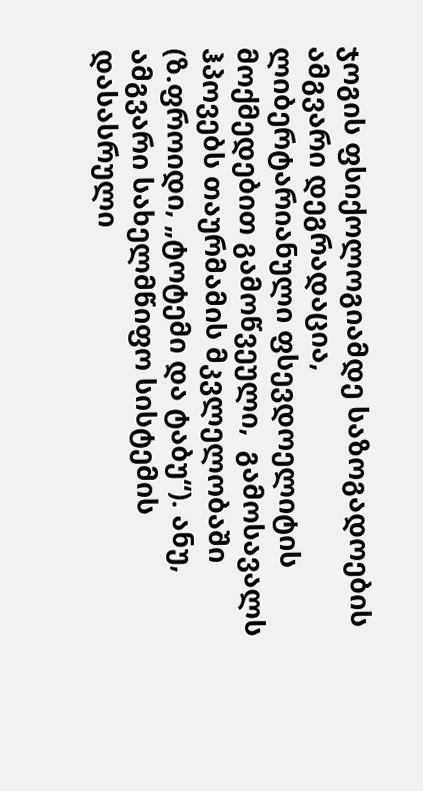ჯოგის ფსიქოლოგიამდე საზოგადოების ამგვარი დეგრადაცია, ლიბერტარიანული ფსევდოელიტის მოქმედებით გამოწვეული,  გამოსავალს ჰპოვებს თაურმამის მკვლელობაში (ზ.ფროიდი, „ტოტემი და ტაბუ“). ანუ, ამგვარი სახელმწიფო სისტემის დასასრული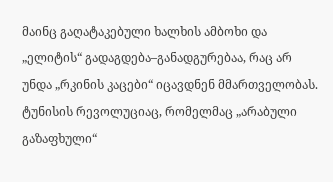მაინც გაღატაკებული ხალხის ამბოხი და „ელიტის“ გადაგდება–განადგურებაა, რაც არ უნდა „რკინის კაცები“ იცავდნენ მმართველობას. ტუნისის რევოლუციაც, რომელმაც „არაბული გაზაფხული“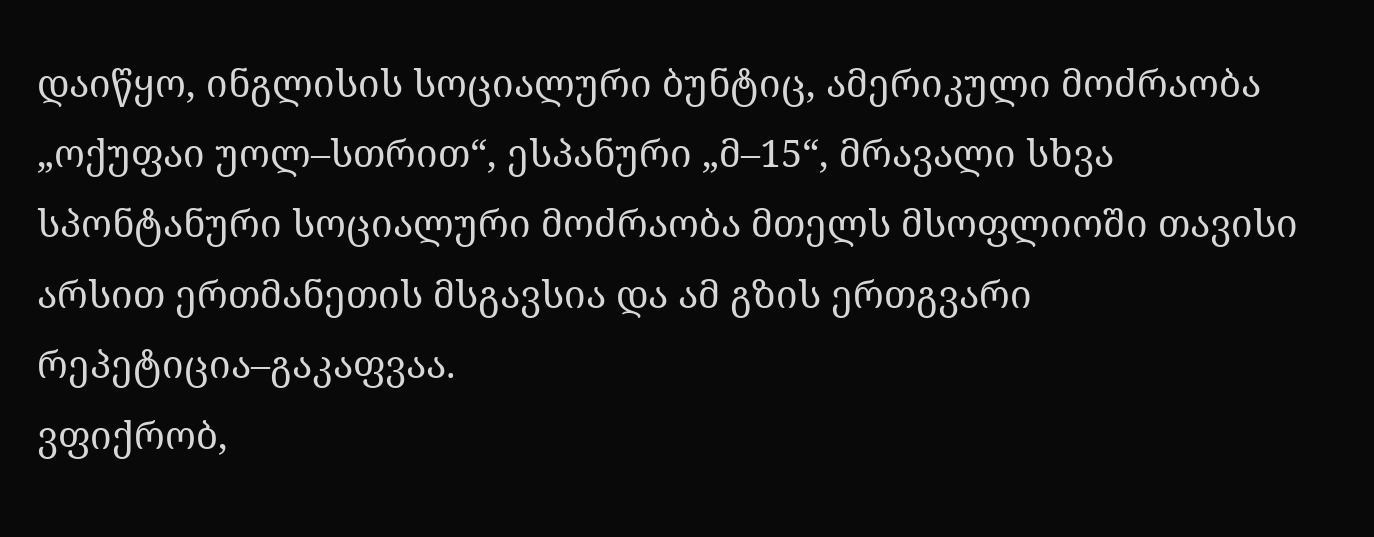დაიწყო, ინგლისის სოციალური ბუნტიც, ამერიკული მოძრაობა „ოქუფაი უოლ–სთრით“, ესპანური „მ–15“, მრავალი სხვა სპონტანური სოციალური მოძრაობა მთელს მსოფლიოში თავისი არსით ერთმანეთის მსგავსია და ამ გზის ერთგვარი რეპეტიცია–გაკაფვაა.
ვფიქრობ,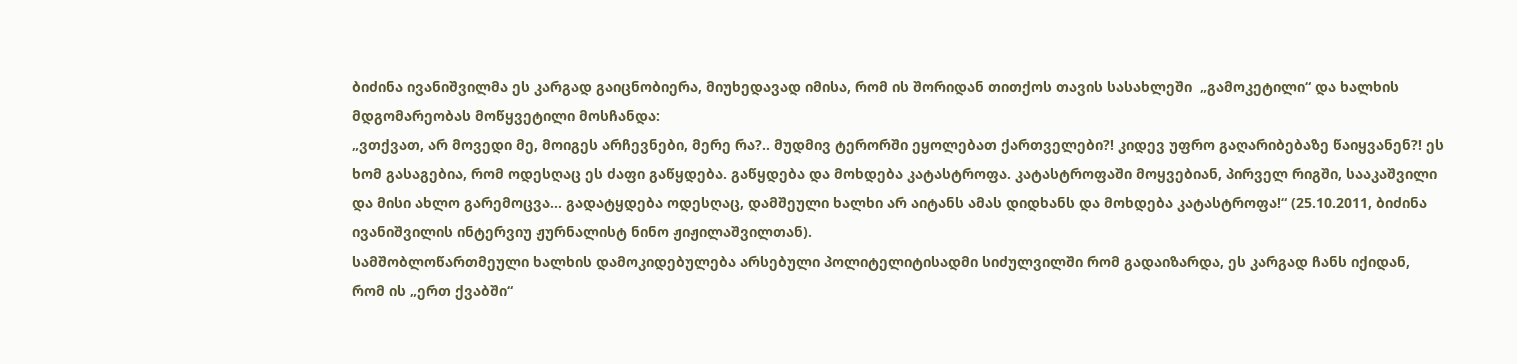ბიძინა ივანიშვილმა ეს კარგად გაიცნობიერა, მიუხედავად იმისა, რომ ის შორიდან თითქოს თავის სასახლეში  „გამოკეტილი“ და ხალხის მდგომარეობას მოწყვეტილი მოსჩანდა:
„ვთქვათ, არ მოვედი მე, მოიგეს არჩევნები, მერე რა?.. მუდმივ ტერორში ეყოლებათ ქართველები?! კიდევ უფრო გაღარიბებაზე წაიყვანენ?! ეს ხომ გასაგებია, რომ ოდესღაც ეს ძაფი გაწყდება. გაწყდება და მოხდება კატასტროფა. კატასტროფაში მოყვებიან, პირველ რიგში, სააკაშვილი და მისი ახლო გარემოცვა... გადატყდება ოდესღაც, დამშეული ხალხი არ აიტანს ამას დიდხანს და მოხდება კატასტროფა!“ (25.10.2011, ბიძინა ივანიშვილის ინტერვიუ ჟურნალისტ ნინო ჟიჟილაშვილთან).
სამშობლოწართმეული ხალხის დამოკიდებულება არსებული პოლიტელიტისადმი სიძულვილში რომ გადაიზარდა, ეს კარგად ჩანს იქიდან, რომ ის „ერთ ქვაბში“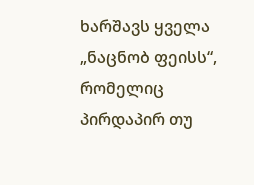ხარშავს ყველა „ნაცნობ ფეისს“, რომელიც პირდაპირ თუ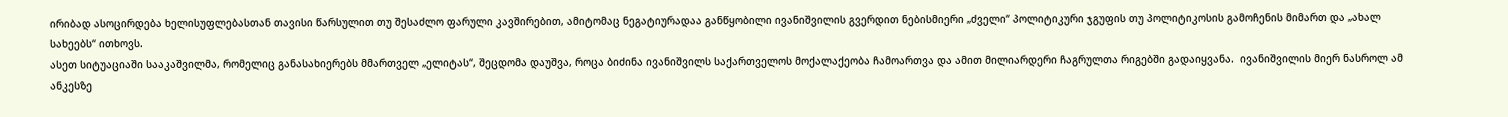ირიბად ასოცირდება ხელისუფლებასთან თავისი წარსულით თუ შესაძლო ფარული კავშირებით, ამიტომაც ნეგატიურადაა განწყობილი ივანიშვილის გვერდით ნებისმიერი „ძველი“ პოლიტიკური ჯგუფის თუ პოლიტიკოსის გამოჩენის მიმართ და „ახალ სახეებს“ ითხოვს.
ასეთ სიტუაციაში სააკაშვილმა, რომელიც განასახიერებს მმართველ „ელიტას“, შეცდომა დაუშვა, როცა ბიძინა ივანიშვილს საქართველოს მოქალაქეობა ჩამოართვა და ამით მილიარდერი ჩაგრულთა რიგებში გადაიყვანა.  ივანიშვილის მიერ ნასროლ ამ ანკესზე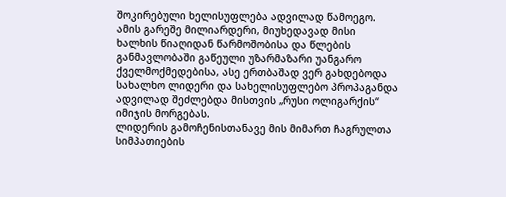შოკირებული ხელისუფლება ადვილად წამოეგო. ამის გარეშე მილიარდერი, მიუხედავად მისი ხალხის წიაღიდან წარმოშობისა და წლების განმავლობაში გაწეული უზარმაზარი უანგარო ქველმოქმედებისა, ასე ერთბაშად ვერ გახდებოდა სახალხო ლიდერი და სახელისუფლებო პროპაგანდა ადვილად შეძლებდა მისთვის „რუსი ოლიგარქის“ იმიჯის მორგებას.
ლიდერის გამოჩენისთანავე მის მიმართ ჩაგრულთა სიმპათიების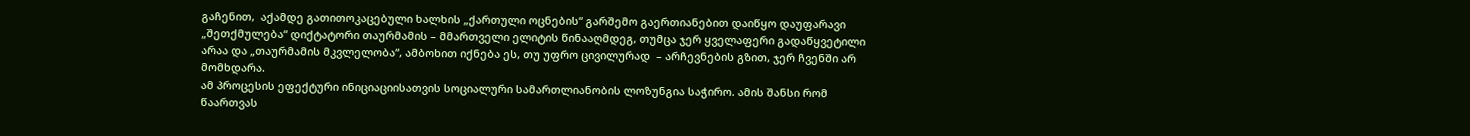გაჩენით,  აქამდე გათითოკაცებული ხალხის „ქართული ოცნების“ გარშემო გაერთიანებით დაიწყო დაუფარავი „შეთქმულება“ დიქტატორი თაურმამის – მმართველი ელიტის წინააღმდეგ, თუმცა ჯერ ყველაფერი გადაწყვეტილი არაა და „თაურმამის მკვლელობა“, ამბოხით იქნება ეს, თუ უფრო ცივილურად  – არჩევნების გზით, ჯერ ჩვენში არ მომხდარა.
ამ პროცესის ეფექტური ინიციაციისათვის სოციალური სამართლიანობის ლოზუნგია საჭირო. ამის შანსი რომ წაართვას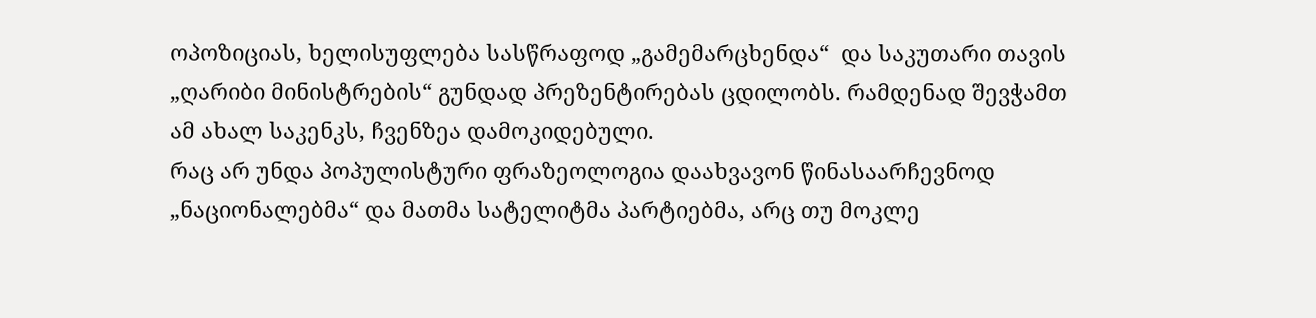ოპოზიციას, ხელისუფლება სასწრაფოდ „გამემარცხენდა“  და საკუთარი თავის „ღარიბი მინისტრების“ გუნდად პრეზენტირებას ცდილობს. რამდენად შევჭამთ ამ ახალ საკენკს, ჩვენზეა დამოკიდებული.
რაც არ უნდა პოპულისტური ფრაზეოლოგია დაახვავონ წინასაარჩევნოდ „ნაციონალებმა“ და მათმა სატელიტმა პარტიებმა, არც თუ მოკლე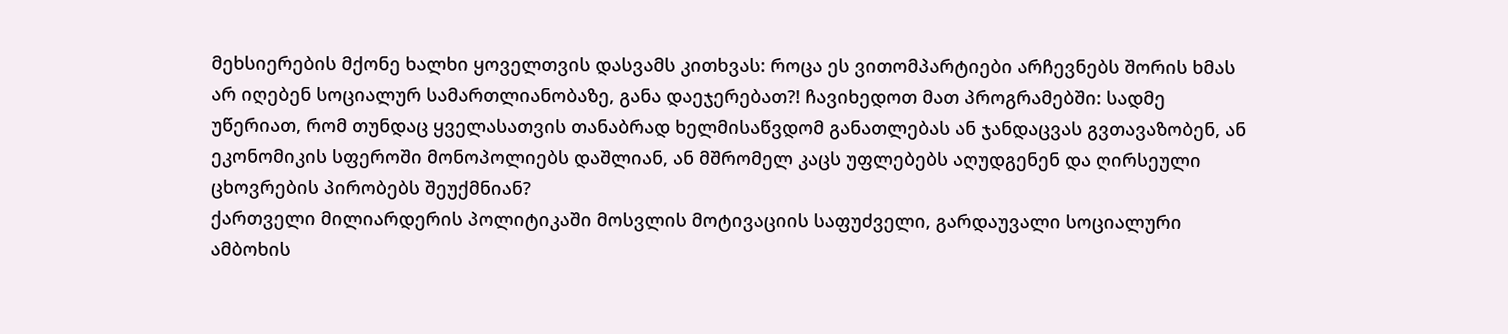მეხსიერების მქონე ხალხი ყოველთვის დასვამს კითხვას: როცა ეს ვითომპარტიები არჩევნებს შორის ხმას არ იღებენ სოციალურ სამართლიანობაზე, განა დაეჯერებათ?! ჩავიხედოთ მათ პროგრამებში: სადმე უწერიათ, რომ თუნდაც ყველასათვის თანაბრად ხელმისაწვდომ განათლებას ან ჯანდაცვას გვთავაზობენ, ან ეკონომიკის სფეროში მონოპოლიებს დაშლიან, ან მშრომელ კაცს უფლებებს აღუდგენენ და ღირსეული ცხოვრების პირობებს შეუქმნიან?
ქართველი მილიარდერის პოლიტიკაში მოსვლის მოტივაციის საფუძველი, გარდაუვალი სოციალური ამბოხის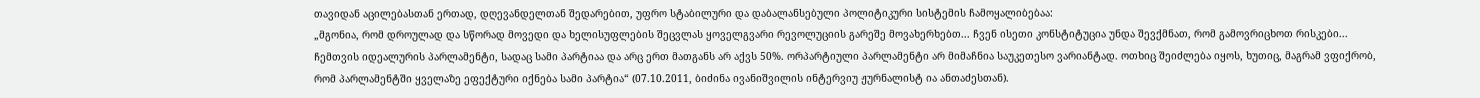თავიდან აცილებასთან ერთად, დღევანდელთან შედარებით, უფრო სტაბილური და დაბალანსებული პოლიტიკური სისტემის ჩამოყალიბებაა:
„მგონია, რომ დროულად და სწორად მოვედი და ხელისუფლების შეცვლას ყოველგვარი რევოლუციის გარეშე მოვახერხებთ... ჩვენ ისეთი კონსტიტუცია უნდა შევქმნათ, რომ გამოვრიცხოთ რისკები... ჩემთვის იდეალურის პარლამენტი, სადაც სამი პარტიაა და არც ერთ მათგანს არ აქვს 50%. ორპარტიული პარლამენტი არ მიმაჩნია საუკეთესო ვარიანტად. ოთხიც შეიძლება იყოს, ხუთიც, მაგრამ ვფიქრობ, რომ პარლამენტში ყველაზე ეფექტური იქნება სამი პარტია“ (07.10.2011, ბიძინა ივანიშვილის ინტერვიუ ჟურნალისტ ია ანთაძესთან).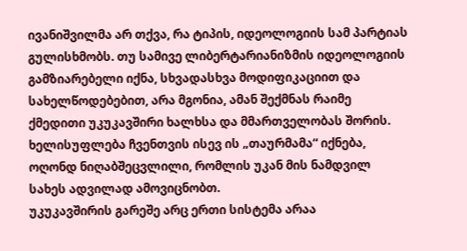ივანიშვილმა არ თქვა, რა ტიპის, იდეოლოგიის სამ პარტიას გულისხმობს. თუ სამივე ლიბერტარიანიზმის იდეოლოგიის გამზიარებელი იქნა, სხვადასხვა მოდიფიკაციით და სახელწოდებებით, არა მგონია, ამან შექმნას რაიმე ქმედითი უკუკავშირი ხალხსა და მმართველობას შორის. ხელისუფლება ჩვენთვის ისევ ის „თაურმამა“ იქნება, ოღონდ ნიღაბშეცვლილი, რომლის უკან მის ნამდვილ სახეს ადვილად ამოვიცნობთ.
უკუკავშირის გარეშე არც ერთი სისტემა არაა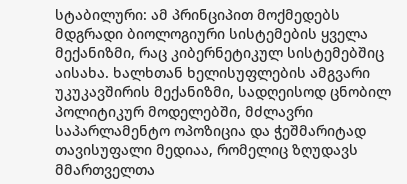სტაბილური: ამ პრინციპით მოქმედებს მდგრადი ბიოლოგიური სისტემების ყველა მექანიზმი, რაც კიბერნეტიკულ სისტემებშიც აისახა. ხალხთან ხელისუფლების ამგვარი უკუკავშირის მექანიზმი, სადღეისოდ ცნობილ პოლიტიკურ მოდელებში, მძლავრი საპარლამენტო ოპოზიცია და ჭეშმარიტად თავისუფალი მედიაა, რომელიც ზღუდავს მმართველთა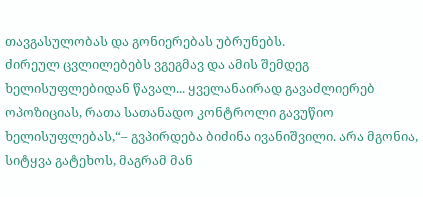თავგასულობას და გონიერებას უბრუნებს.
ძირეულ ცვლილებებს ვგეგმავ და ამის შემდეგ ხელისუფლებიდან წავალ... ყველანაირად გავაძლიერებ ოპოზიციას, რათა სათანადო კონტროლი გავუწიო ხელისუფლებას,“– გვპირდება ბიძინა ივანიშვილი. არა მგონია, სიტყვა გატეხოს, მაგრამ მან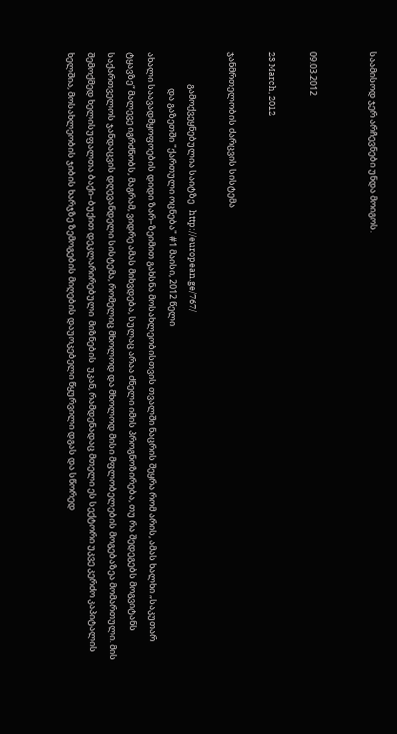საამისოდ ჯერ არჩევნები უნდა მოიგოს.


09.03.2012

23 March, 2012

ჯანმრთელობის ძარცვის სისტემა

                გამოქვეყნებულია საიტზე   http://european.ge/767/
                  და გაზეთში "ქართული ოცნება" #1 მაისი, 2012 წელი
ახალი საავადმყოფოების დიდი ზარ–ზეიმით გახსნა მოსახლეობისთვის თვალში ნაცრის შეყრა რომ არის, ამას ხალხი „საკუთარ ტყავზე“ მალევე იგრძნობს, მაგრამ, ვიდრე ამას მიხვდება, სულაც არაა ძნელი იმის პროგნოზირება, თუ რა შედეგებს მოგვიტანს საქართველოს ჯანდაცვის დღევანდელი სისტემა, რომელიც მხოლოდ და მხოლოდ მისი მფლობელების მოგებაზეა მომართული. მის შემოქმედ ხელისუფალთა ბაქი–ბუქით დეკლარირებული  მიზნების  უკან, რამდენადაც მთელი ეს სექტორი უკვე კერძო კაპიტალის ხელშია, მოსახლეობის ჯიბის ხარჯზე ზემოგების მიღების დაუოკებელი წყურვილი დგას და სწორედ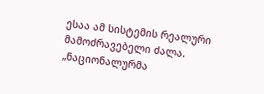ესაა ამ სისტემის რეალური მამოძრავებელი ძალა.
„ნაციონალურმა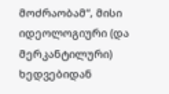მოძრაობამ“, მისი იდეოლოგიური (და მერკანტილური) ხედვებიდან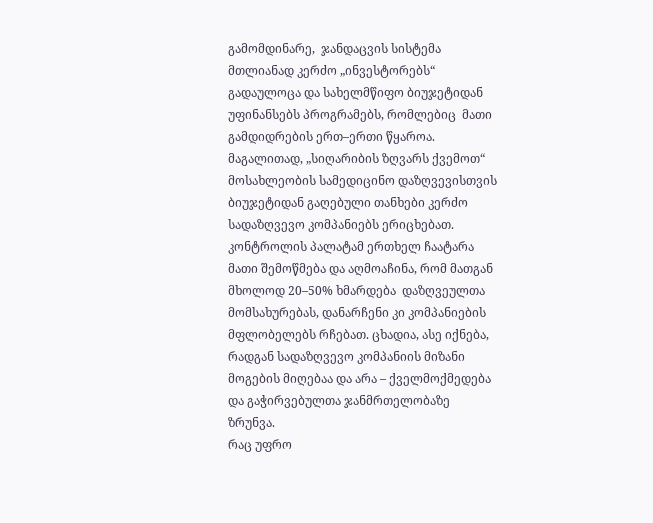გამომდინარე,  ჯანდაცვის სისტემა მთლიანად კერძო „ინვესტორებს“ გადაულოცა და სახელმწიფო ბიუჯეტიდან უფინანსებს პროგრამებს, რომლებიც  მათი გამდიდრების ერთ–ერთი წყაროა. მაგალითად, „სიღარიბის ზღვარს ქვემოთ“ მოსახლეობის სამედიცინო დაზღვევისთვის ბიუჯეტიდან გაღებული თანხები კერძო სადაზღვევო კომპანიებს ერიცხებათ. კონტროლის პალატამ ერთხელ ჩაატარა მათი შემოწმება და აღმოაჩინა, რომ მათგან მხოლოდ 20–50% ხმარდება  დაზღვეულთა მომსახურებას, დანარჩენი კი კომპანიების მფლობელებს რჩებათ. ცხადია, ასე იქნება, რადგან სადაზღვევო კომპანიის მიზანი მოგების მიღებაა და არა – ქველმოქმედება და გაჭირვებულთა ჯანმრთელობაზე ზრუნვა.
რაც უფრო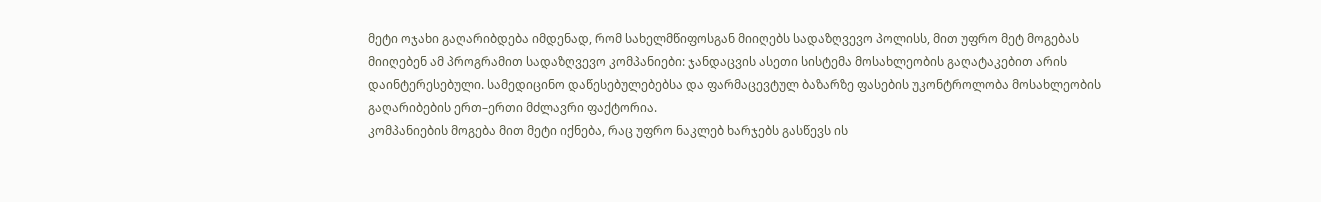მეტი ოჯახი გაღარიბდება იმდენად, რომ სახელმწიფოსგან მიიღებს სადაზღვევო პოლისს, მით უფრო მეტ მოგებას მიიღებენ ამ პროგრამით სადაზღვევო კომპანიები: ჯანდაცვის ასეთი სისტემა მოსახლეობის გაღატაკებით არის დაინტერესებული. სამედიცინო დაწესებულებებსა და ფარმაცევტულ ბაზარზე ფასების უკონტროლობა მოსახლეობის გაღარიბების ერთ–ერთი მძლავრი ფაქტორია.
კომპანიების მოგება მით მეტი იქნება, რაც უფრო ნაკლებ ხარჯებს გასწევს ის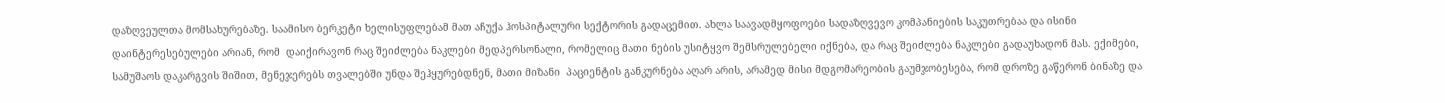დაზღვეულთა მომსახურებაზე. საამისო ბერკეტი ხელისუფლებამ მათ აჩუქა ჰოსპიტალური სექტორის გადაცემით. ახლა საავადმყოფოები სადაზღვევო კომპანიების საკუთრებაა და ისინი დაინტერესებულები არიან, რომ  დაიქირავონ რაც შეიძლება ნაკლები მედპერსონალი, რომელიც მათი ნების უსიტყვო შემსრულებელი იქნება, და რაც შეიძლება ნაკლები გადაუხადონ მას. ექიმები, სამუშაოს დაკარგვის შიშით, მენეჯერებს თვალებში უნდა შეჰყურებდნენ, მათი მიზანი  პაციენტის განკურნება აღარ არის, არამედ მისი მდგომარეობის გაუმჯობესება, რომ დროზე გაწერონ ბინაზე და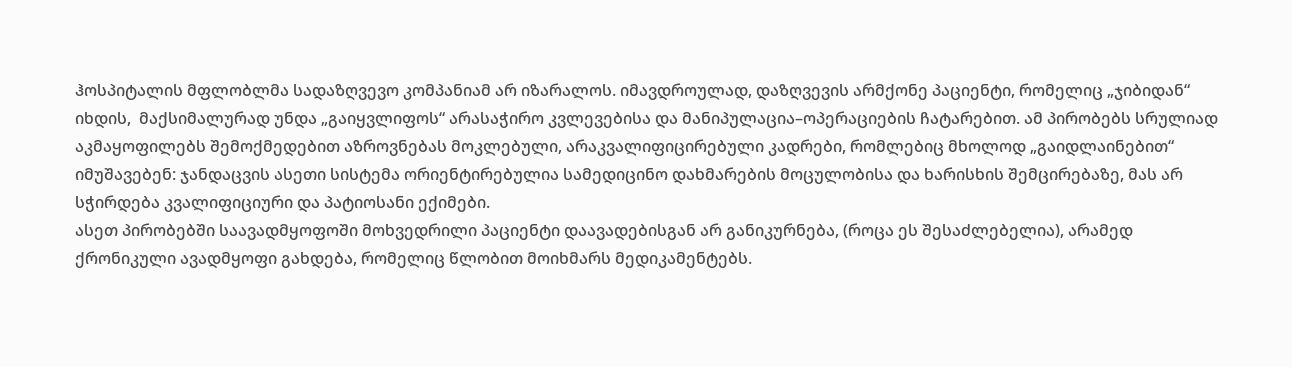ჰოსპიტალის მფლობლმა სადაზღვევო კომპანიამ არ იზარალოს. იმავდროულად, დაზღვევის არმქონე პაციენტი, რომელიც „ჯიბიდან“ იხდის,  მაქსიმალურად უნდა „გაიყვლიფოს“ არასაჭირო კვლევებისა და მანიპულაცია–ოპერაციების ჩატარებით. ამ პირობებს სრულიად აკმაყოფილებს შემოქმედებით აზროვნებას მოკლებული, არაკვალიფიცირებული კადრები, რომლებიც მხოლოდ „გაიდლაინებით“ იმუშავებენ: ჯანდაცვის ასეთი სისტემა ორიენტირებულია სამედიცინო დახმარების მოცულობისა და ხარისხის შემცირებაზე, მას არ სჭირდება კვალიფიციური და პატიოსანი ექიმები.
ასეთ პირობებში საავადმყოფოში მოხვედრილი პაციენტი დაავადებისგან არ განიკურნება, (როცა ეს შესაძლებელია), არამედ ქრონიკული ავადმყოფი გახდება, რომელიც წლობით მოიხმარს მედიკამენტებს.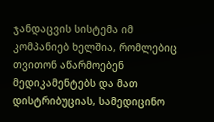ჯანდაცვის სისტემა იმ კომპანიებ ხელშია, რომლებიც თვითონ აწარმოებენ მედიკამენტებს და მათ დისტრიბუციას, სამედიცინო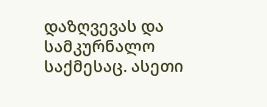დაზღვევას და სამკურნალო საქმესაც. ასეთი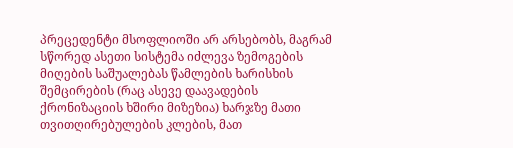პრეცედენტი მსოფლიოში არ არსებობს, მაგრამ სწორედ ასეთი სისტემა იძლევა ზემოგების მიღების საშუალებას წამლების ხარისხის შემცირების (რაც ასევე დაავადების ქრონიზაციის ხშირი მიზეზია) ხარჯზე მათი თვითღირებულების კლების, მათ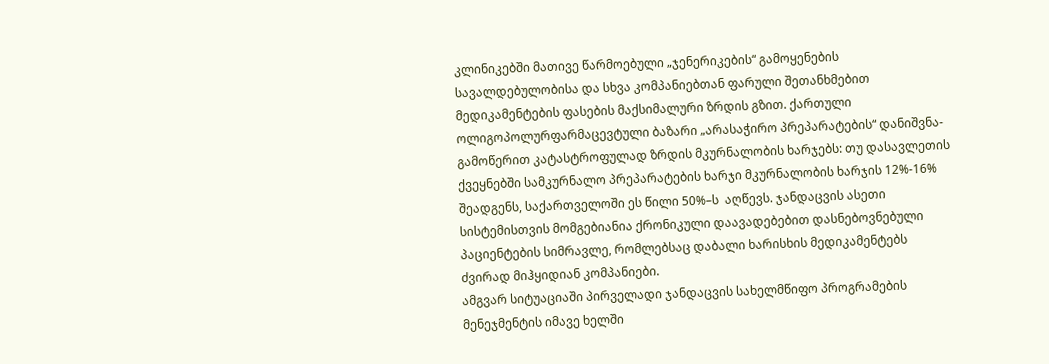კლინიკებში მათივე წარმოებული „ჯენერიკების“ გამოყენების სავალდებულობისა და სხვა კომპანიებთან ფარული შეთანხმებით მედიკამენტების ფასების მაქსიმალური ზრდის გზით. ქართული ოლიგოპოლურფარმაცევტული ბაზარი „არასაჭირო პრეპარატების“ დანიშვნა-გამოწერით კატასტროფულად ზრდის მკურნალობის ხარჯებს: თუ დასავლეთის ქვეყნებში სამკურნალო პრეპარატების ხარჯი მკურნალობის ხარჯის 12%-16% შეადგენს, საქართველოში ეს წილი 50%–ს  აღწევს. ჯანდაცვის ასეთი სისტემისთვის მომგებიანია ქრონიკული დაავადებებით დასნებოვნებული პაციენტების სიმრავლე, რომლებსაც დაბალი ხარისხის მედიკამენტებს ძვირად მიჰყიდიან კომპანიები.
ამგვარ სიტუაციაში პირველადი ჯანდაცვის სახელმწიფო პროგრამების მენეჯმენტის იმავე ხელში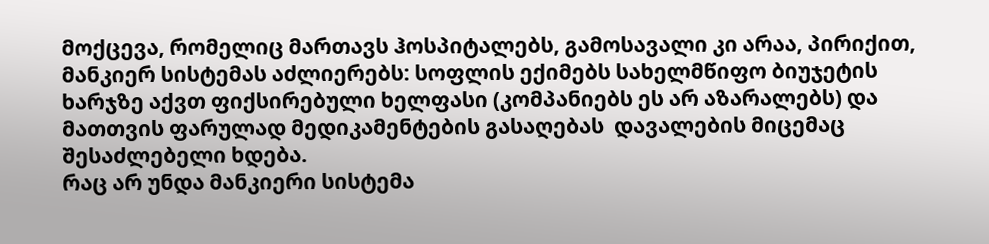მოქცევა, რომელიც მართავს ჰოსპიტალებს, გამოსავალი კი არაა, პირიქით, მანკიერ სისტემას აძლიერებს: სოფლის ექიმებს სახელმწიფო ბიუჯეტის ხარჯზე აქვთ ფიქსირებული ხელფასი (კომპანიებს ეს არ აზარალებს) და მათთვის ფარულად მედიკამენტების გასაღებას  დავალების მიცემაც შესაძლებელი ხდება.
რაც არ უნდა მანკიერი სისტემა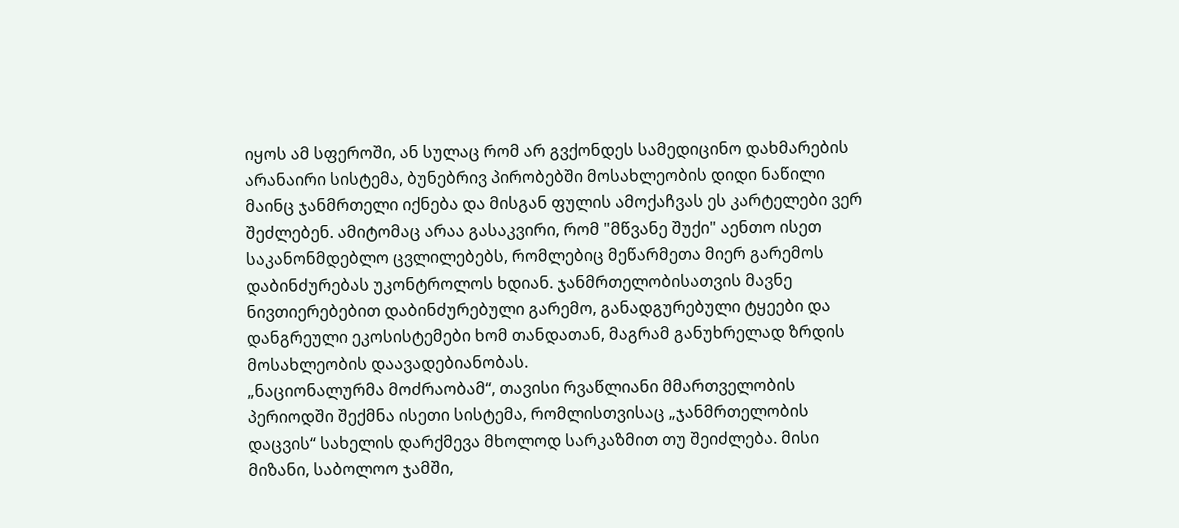იყოს ამ სფეროში, ან სულაც რომ არ გვქონდეს სამედიცინო დახმარების არანაირი სისტემა, ბუნებრივ პირობებში მოსახლეობის დიდი ნაწილი მაინც ჯანმრთელი იქნება და მისგან ფულის ამოქაჩვას ეს კარტელები ვერ შეძლებენ. ამიტომაც არაა გასაკვირი, რომ "მწვანე შუქი" აენთო ისეთ საკანონმდებლო ცვლილებებს, რომლებიც მეწარმეთა მიერ გარემოს დაბინძურებას უკონტროლოს ხდიან. ჯანმრთელობისათვის მავნე ნივთიერებებით დაბინძურებული გარემო, განადგურებული ტყეები და დანგრეული ეკოსისტემები ხომ თანდათან, მაგრამ განუხრელად ზრდის მოსახლეობის დაავადებიანობას.
„ნაციონალურმა მოძრაობამ“, თავისი რვაწლიანი მმართველობის პერიოდში შექმნა ისეთი სისტემა, რომლისთვისაც „ჯანმრთელობის დაცვის“ სახელის დარქმევა მხოლოდ სარკაზმით თუ შეიძლება. მისი მიზანი, საბოლოო ჯამში,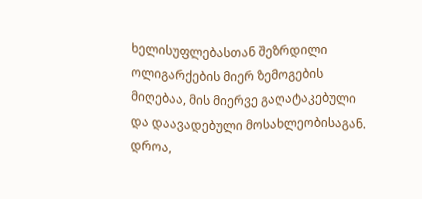ხელისუფლებასთან შეზრდილი ოლიგარქების მიერ ზემოგების მიღებაა, მის მიერვე გაღატაკებული და დაავადებული მოსახლეობისაგან.
დროა,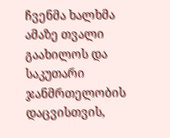ჩვენმა ხალხმა ამაზე თვალი გაახილოს და საკუთარი ჯანმრთელობის დაცვისთვის,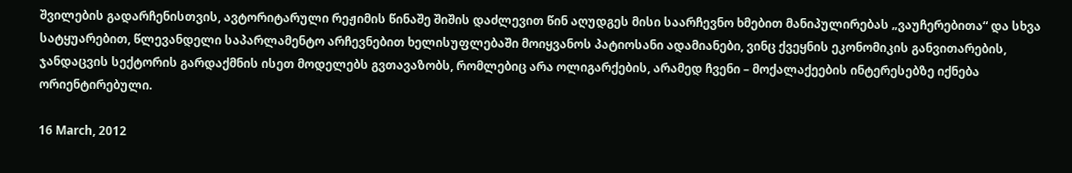შვილების გადარჩენისთვის, ავტორიტარული რეჟიმის წინაშე შიშის დაძლევით წინ აღუდგეს მისი საარჩევნო ხმებით მანიპულირებას „ვაუჩერებითა“ და სხვა სატყუარებით, წლევანდელი საპარლამენტო არჩევნებით ხელისუფლებაში მოიყვანოს პატიოსანი ადამიანები, ვინც ქვეყნის ეკონომიკის განვითარების, ჯანდაცვის სექტორის გარდაქმნის ისეთ მოდელებს გვთავაზობს, რომლებიც არა ოლიგარქების, არამედ ჩვენი – მოქალაქეების ინტერესებზე იქნება ორიენტირებული.

16 March, 2012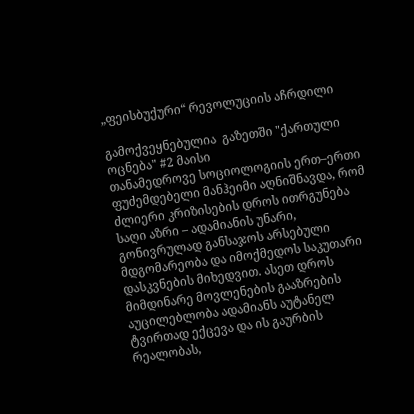„ფეისბუქური“ რევოლუციის აჩრდილი

გამოქვეყნებულია  გაზეთში "ქართული ოცნება" #2 მაისი
თანამედროვე სოციოლოგიის ერთ–ერთი ფუძემდებელი მანჰეიმი აღნიშნავდა, რომ ძლიერი კრიზისების დროს ითრგუნება საღი აზრი – ადამიანის უნარი, გონივრულად განსაჯოს არსებული მდგომარეობა და იმოქმედოს საკუთარი დასკვნების მიხედვით. ასეთ დროს მიმდინარე მოვლენების გააზრების აუცილებლობა ადამიანს აუტანელ ტვირთად ექცევა და ის გაურბის რეალობას,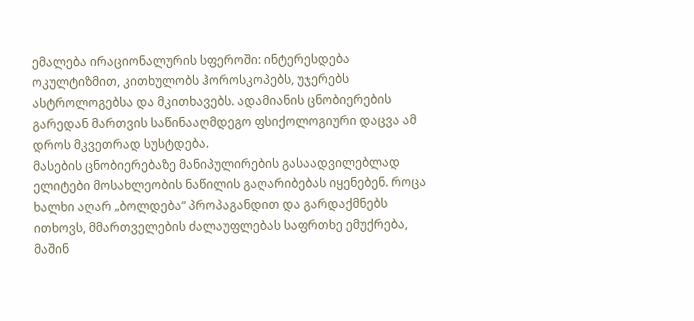ემალება ირაციონალურის სფეროში: ინტერესდება ოკულტიზმით, კითხულობს ჰოროსკოპებს, უჯერებს ასტროლოგებსა და მკითხავებს. ადამიანის ცნობიერების გარედან მართვის საწინააღმდეგო ფსიქოლოგიური დაცვა ამ დროს მკვეთრად სუსტდება.
მასების ცნობიერებაზე მანიპულირების გასაადვილებლად ელიტები მოსახლეობის ნაწილის გაღარიბებას იყენებენ. როცა ხალხი აღარ „ბოლდება“ პროპაგანდით და გარდაქმნებს ითხოვს, მმართველების ძალაუფლებას საფრთხე ემუქრება, მაშინ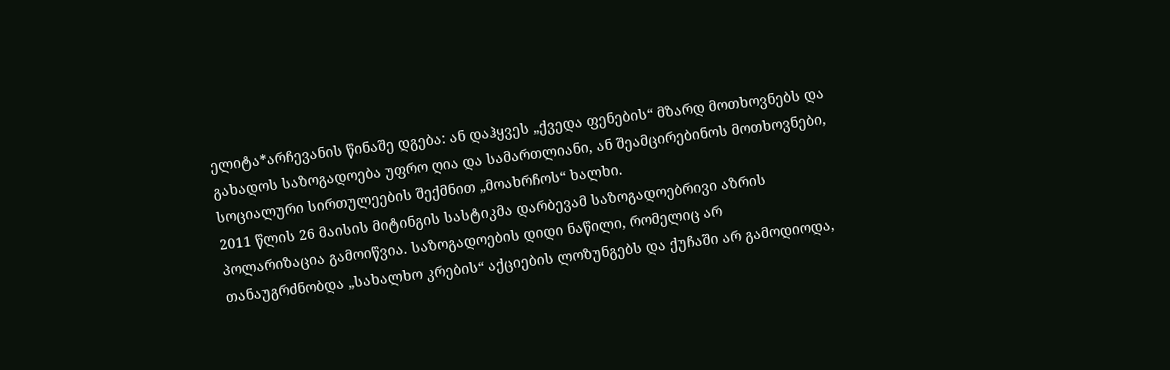ელიტა*არჩევანის წინაშე დგება: ან დაჰყვეს „ქვედა ფენების“ მზარდ მოთხოვნებს და გახადოს საზოგადოება უფრო ღია და სამართლიანი, ან შეამცირებინოს მოთხოვნები, სოციალური სირთულეების შექმნით „მოახრჩოს“ ხალხი.
2011 წლის 26 მაისის მიტინგის სასტიკმა დარბევამ საზოგადოებრივი აზრის პოლარიზაცია გამოიწვია. საზოგადოების დიდი ნაწილი, რომელიც არ თანაუგრძნობდა „სახალხო კრების“ აქციების ლოზუნგებს და ქუჩაში არ გამოდიოდა,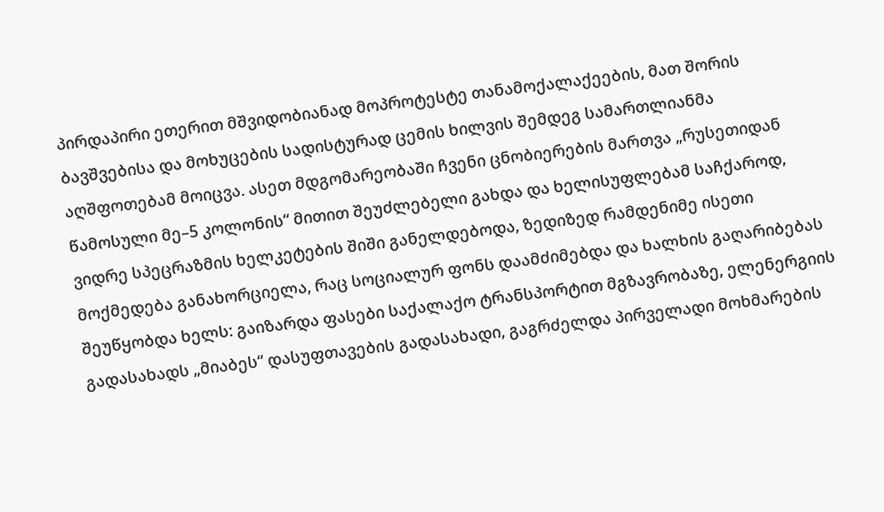პირდაპირი ეთერით მშვიდობიანად მოპროტესტე თანამოქალაქეების, მათ შორის ბავშვებისა და მოხუცების სადისტურად ცემის ხილვის შემდეგ სამართლიანმა აღშფოთებამ მოიცვა. ასეთ მდგომარეობაში ჩვენი ცნობიერების მართვა „რუსეთიდან წამოსული მე–5 კოლონის“ მითით შეუძლებელი გახდა და ხელისუფლებამ საჩქაროდ, ვიდრე სპეცრაზმის ხელკეტების შიში განელდებოდა, ზედიზედ რამდენიმე ისეთი მოქმედება განახორციელა, რაც სოციალურ ფონს დაამძიმებდა და ხალხის გაღარიბებას შეუწყობდა ხელს: გაიზარდა ფასები საქალაქო ტრანსპორტით მგზავრობაზე, ელენერგიის გადასახადს „მიაბეს“ დასუფთავების გადასახადი, გაგრძელდა პირველადი მოხმარების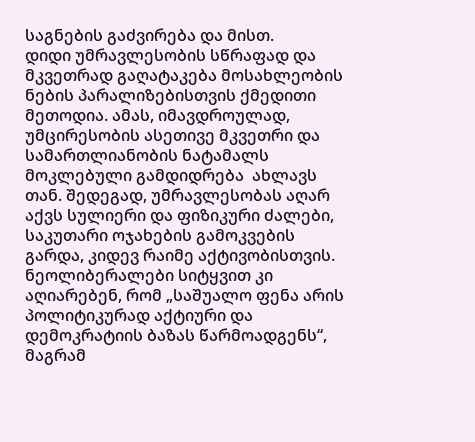საგნების გაძვირება და მისთ.
დიდი უმრავლესობის სწრაფად და მკვეთრად გაღატაკება მოსახლეობის ნების პარალიზებისთვის ქმედითი მეთოდია. ამას, იმავდროულად, უმცირესობის ასეთივე მკვეთრი და სამართლიანობის ნატამალს მოკლებული გამდიდრება  ახლავს თან. შედეგად, უმრავლესობას აღარ აქვს სულიერი და ფიზიკური ძალები, საკუთარი ოჯახების გამოკვების გარდა, კიდევ რაიმე აქტივობისთვის. ნეოლიბერალები სიტყვით კი აღიარებენ, რომ „საშუალო ფენა არის პოლიტიკურად აქტიური და დემოკრატიის ბაზას წარმოადგენს“, მაგრამ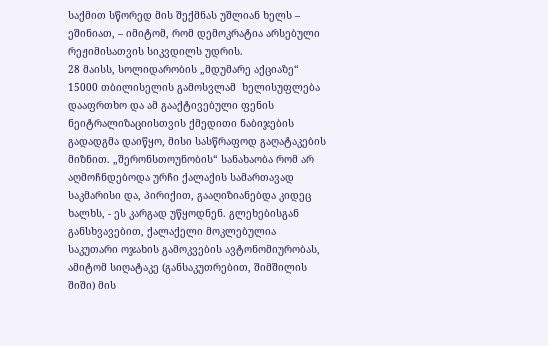საქმით სწორედ მის შექმნას უშლიან ხელს – ეშინიათ, – იმიტომ, რომ დემოკრატია არსებული რეჟიმისათვის სიკვდილს უდრის.
28 მაისს, სოლიდარობის „მდუმარე აქციაზე“ 15000 თბილისელის გამოსვლამ  ხელისუფლება დააფრთხო და ამ გააქტივებული ფენის ნეიტრალიზაციისთვის ქმედითი ნაბიჯების გადადგმა დაიწყო, მისი სასწრაფოდ გაღატაკების მიზნით. „შერონსთოუნობის“ სანახაობა რომ არ აღმოჩნდებოდა ურჩი ქალაქის სამართავად საკმარისი და, პირიქით, გააღიზიანებდა კიდეც ხალხს, - ეს კარგად უწყოდნენ. გლეხებისგან განსხვავებით, ქალაქელი მოკლებულია საკუთარი ოჯახის გამოკვების ავტონომიურობას, ამიტომ სიღატაკე (განსაკუთრებით, შიმშილის შიში) მის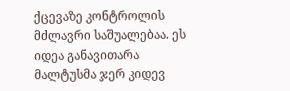ქცევაზე კონტროლის მძლავრი საშუალებაა. ეს იდეა განავითარა მალტუსმა ჯერ კიდევ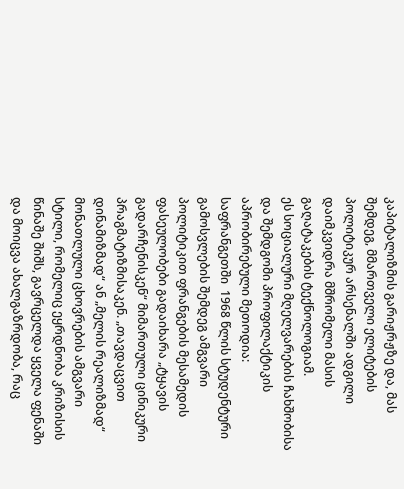კაპიტალიზმის გარიჟრჟზე და, მას შემდეგ, მმართველი ელიტების პოლიტიკურ არსენალში ადგილი დაიმკვიდრა მშრომელი მასის გაღატაკების ტექნოლოგიამ.
ეს სოციალური მღელვარების ჩახშობისა და შემდგომი პროფილაქტიკის აპრობირებული მეთოდია: საფრანგეთში  1968 წლის სტუდენტური გამოსვლების შემდეგ ამგვარი პოლიტიკით ფრანგების მესამედის ფასეულობები გადაიხარა „ტყავის გადარჩენისკენ“ მიმართული ცინიკური პრაგმატიზმისაკენ. „თავდაცვით დინამიზმად“ ან „მელის რეალიზმად“ მონათლული ცხოვრების ამგვარი სტილი, რომელიც ეყრდნობა კრიზისის წინაშე შიშს, გავრცელდა ყველა ფენაში და მოიცვა ახალგაზრდობა, რაც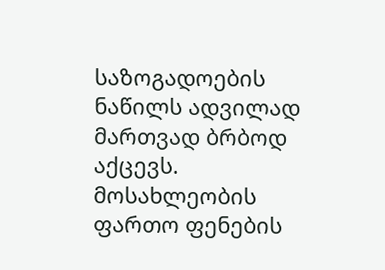საზოგადოების ნაწილს ადვილად მართვად ბრბოდ აქცევს.
მოსახლეობის ფართო ფენების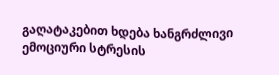გაღატაკებით ხდება ხანგრძლივი ემოციური სტრესის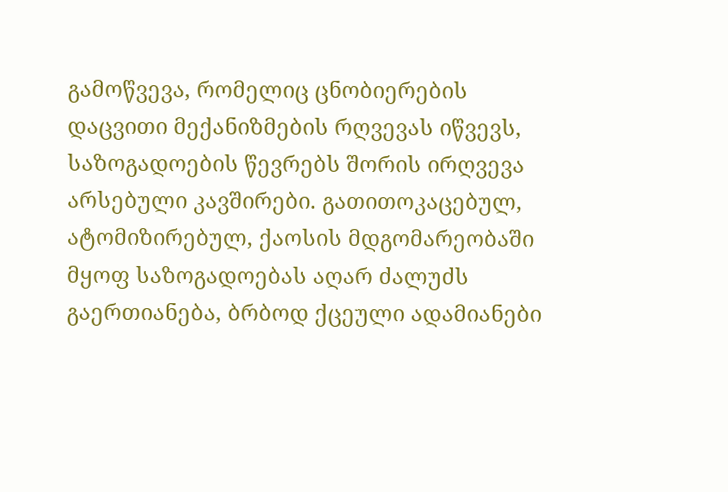გამოწვევა, რომელიც ცნობიერების დაცვითი მექანიზმების რღვევას იწვევს, საზოგადოების წევრებს შორის ირღვევა არსებული კავშირები. გათითოკაცებულ, ატომიზირებულ, ქაოსის მდგომარეობაში მყოფ საზოგადოებას აღარ ძალუძს გაერთიანება, ბრბოდ ქცეული ადამიანები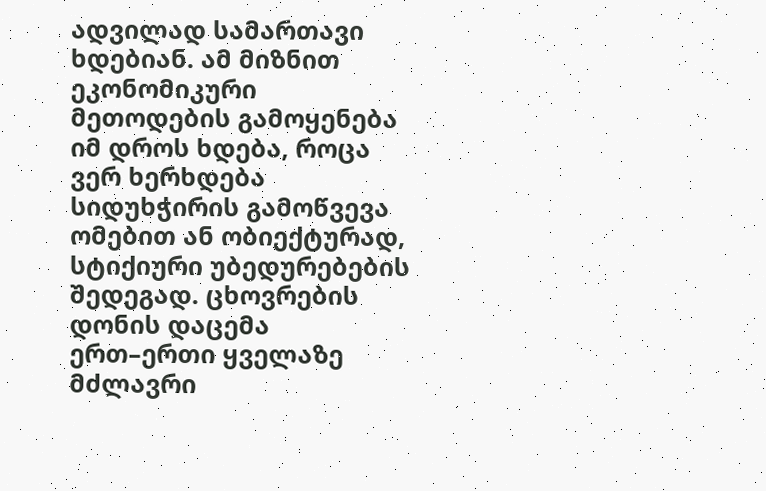ადვილად სამართავი ხდებიან. ამ მიზნით ეკონომიკური მეთოდების გამოყენება იმ დროს ხდება, როცა ვერ ხერხდება სიდუხჭირის გამოწვევა ომებით ან ობიექტურად, სტიქიური უბედურებების შედეგად. ცხოვრების დონის დაცემა ერთ–ერთი ყველაზე მძლავრი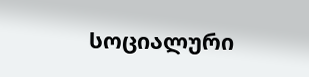სოციალური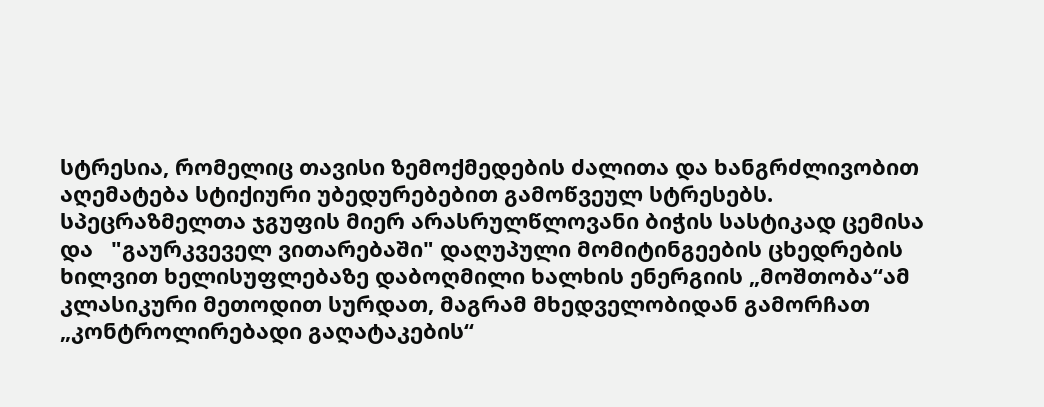სტრესია, რომელიც თავისი ზემოქმედების ძალითა და ხანგრძლივობით აღემატება სტიქიური უბედურებებით გამოწვეულ სტრესებს.
სპეცრაზმელთა ჯგუფის მიერ არასრულწლოვანი ბიჭის სასტიკად ცემისა და   "გაურკვეველ ვითარებაში" დაღუპული მომიტინგეების ცხედრების ხილვით ხელისუფლებაზე დაბოღმილი ხალხის ენერგიის „მოშთობა“ამ კლასიკური მეთოდით სურდათ, მაგრამ მხედველობიდან გამორჩათ „კონტროლირებადი გაღატაკების“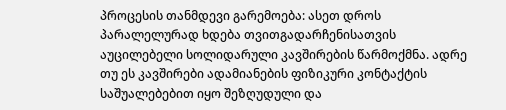პროცესის თანმდევი გარემოება: ასეთ დროს პარალელურად ხდება თვითგადარჩენისათვის აუცილებელი სოლიდარული კავშირების წარმოქმნა. ადრე თუ ეს კავშირები ადამიანების ფიზიკური კონტაქტის საშუალებებით იყო შეზღუდული და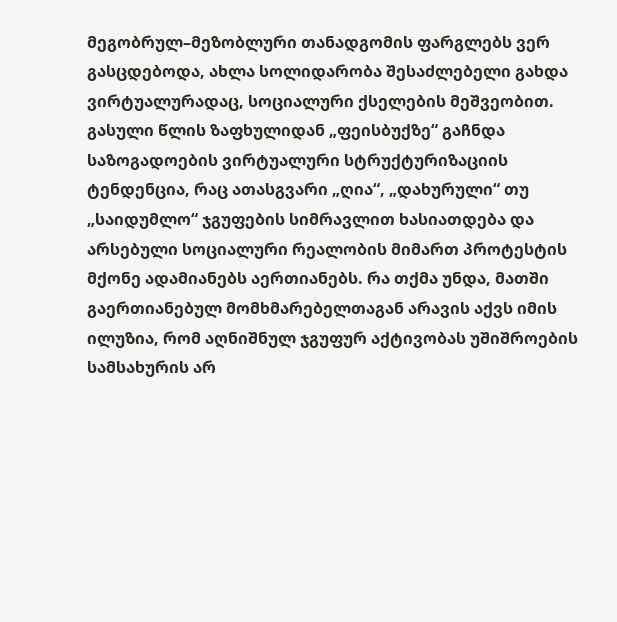მეგობრულ–მეზობლური თანადგომის ფარგლებს ვერ გასცდებოდა, ახლა სოლიდარობა შესაძლებელი გახდა ვირტუალურადაც, სოციალური ქსელების მეშვეობით. გასული წლის ზაფხულიდან „ფეისბუქზე“ გაჩნდა საზოგადოების ვირტუალური სტრუქტურიზაციის ტენდენცია, რაც ათასგვარი „ღია“, „დახურული“ თუ „საიდუმლო“ ჯგუფების სიმრავლით ხასიათდება და არსებული სოციალური რეალობის მიმართ პროტესტის მქონე ადამიანებს აერთიანებს. რა თქმა უნდა, მათში გაერთიანებულ მომხმარებელთაგან არავის აქვს იმის ილუზია, რომ აღნიშნულ ჯგუფურ აქტივობას უშიშროების სამსახურის არ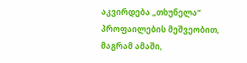აკვირდება „თხუნელა“ პროფაილების მეშვეობით, მაგრამ ამაში,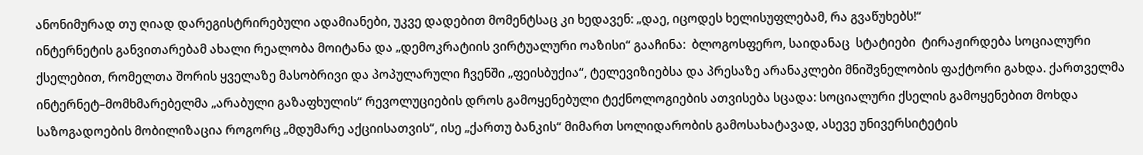ანონიმურად თუ ღიად დარეგისტრირებული ადამიანები, უკვე დადებით მომენტსაც კი ხედავენ: „დაე, იცოდეს ხელისუფლებამ, რა გვაწუხებს!“
ინტერნეტის განვითარებამ ახალი რეალობა მოიტანა და „დემოკრატიის ვირტუალური ოაზისი“ გააჩინა:  ბლოგოსფერო, საიდანაც  სტატიები  ტირაჟირდება სოციალური ქსელებით, რომელთა შორის ყველაზე მასობრივი და პოპულარული ჩვენში „ფეისბუქია“, ტელევიზიებსა და პრესაზე არანაკლები მნიშვნელობის ფაქტორი გახდა. ქართველმა ინტერნეტ–მომხმარებელმა „არაბული გაზაფხულის“ რევოლუციების დროს გამოყენებული ტექნოლოგიების ათვისება სცადა: სოციალური ქსელის გამოყენებით მოხდა საზოგადოების მობილიზაცია როგორც „მდუმარე აქციისათვის“, ისე „ქართუ ბანკის“ მიმართ სოლიდარობის გამოსახატავად, ასევე უნივერსიტეტის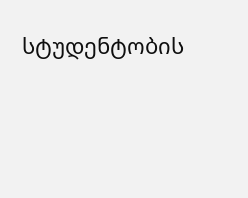სტუდენტობის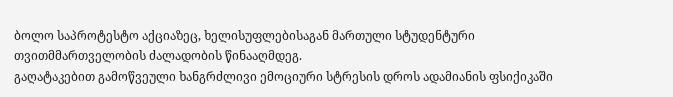ბოლო საპროტესტო აქციაზეც, ხელისუფლებისაგან მართული სტუდენტური თვითმმართველობის ძალადობის წინააღმდეგ.
გაღატაკებით გამოწვეული ხანგრძლივი ემოციური სტრესის დროს ადამიანის ფსიქიკაში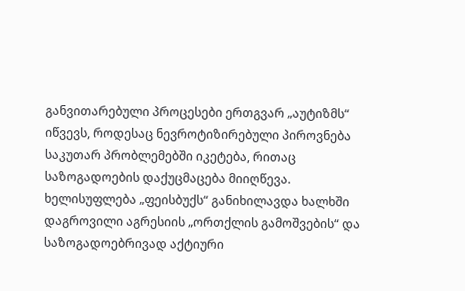განვითარებული პროცესები ერთგვარ „აუტიზმს“ იწვევს, როდესაც ნევროტიზირებული პიროვნება საკუთარ პრობლემებში იკეტება, რითაც საზოგადოების დაქუცმაცება მიიღწევა. ხელისუფლება „ფეისბუქს“ განიხილავდა ხალხში დაგროვილი აგრესიის „ორთქლის გამოშვების“ და საზოგადოებრივად აქტიური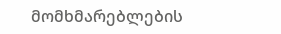მომხმარებლების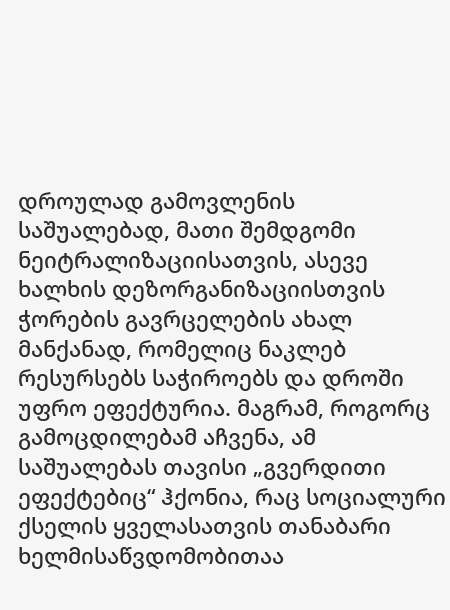დროულად გამოვლენის საშუალებად, მათი შემდგომი ნეიტრალიზაციისათვის, ასევე ხალხის დეზორგანიზაციისთვის ჭორების გავრცელების ახალ მანქანად, რომელიც ნაკლებ რესურსებს საჭიროებს და დროში უფრო ეფექტურია. მაგრამ, როგორც გამოცდილებამ აჩვენა, ამ საშუალებას თავისი „გვერდითი ეფექტებიც“ ჰქონია, რაც სოციალური ქსელის ყველასათვის თანაბარი ხელმისაწვდომობითაა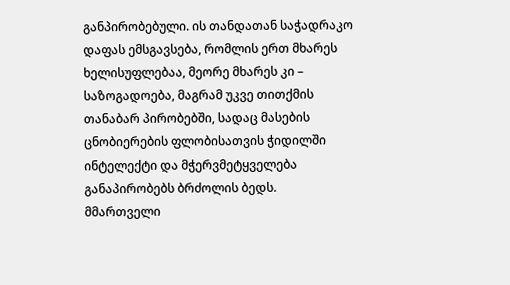განპირობებული. ის თანდათან საჭადრაკო დაფას ემსგავსება, რომლის ერთ მხარეს ხელისუფლებაა, მეორე მხარეს კი – საზოგადოება, მაგრამ უკვე თითქმის თანაბარ პირობებში, სადაც მასების ცნობიერების ფლობისათვის ჭიდილში ინტელექტი და მჭერვმეტყველება განაპირობებს ბრძოლის ბედს.
მმართველი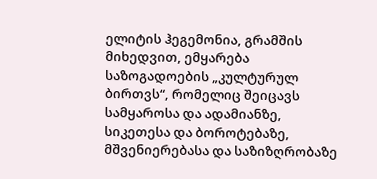ელიტის ჰეგემონია, გრამშის მიხედვით, ემყარება საზოგადოების „კულტურულ ბირთვს“, რომელიც შეიცავს სამყაროსა და ადამიანზე, სიკეთესა და ბოროტებაზე, მშვენიერებასა და საზიზღრობაზე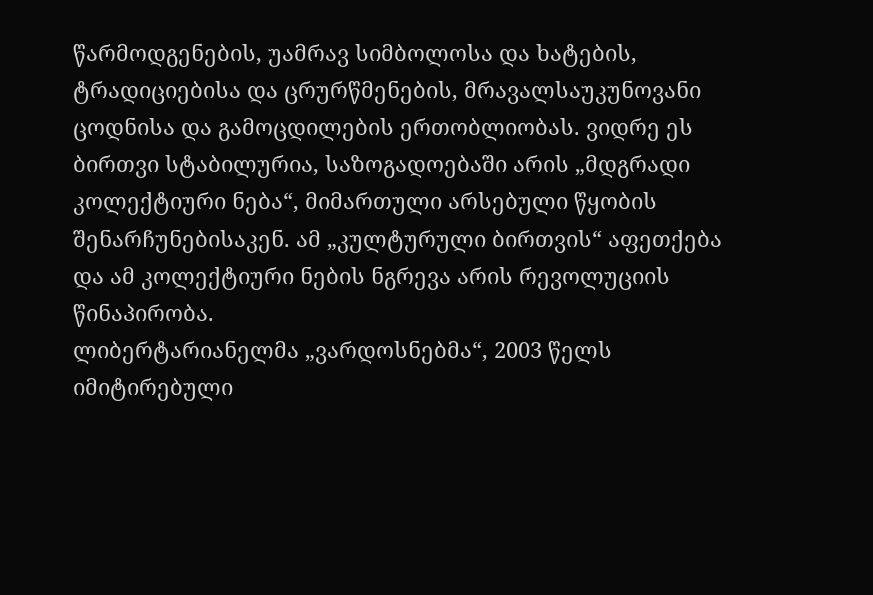წარმოდგენების, უამრავ სიმბოლოსა და ხატების, ტრადიციებისა და ცრურწმენების, მრავალსაუკუნოვანი ცოდნისა და გამოცდილების ერთობლიობას. ვიდრე ეს ბირთვი სტაბილურია, საზოგადოებაში არის „მდგრადი კოლექტიური ნება“, მიმართული არსებული წყობის შენარჩუნებისაკენ. ამ „კულტურული ბირთვის“ აფეთქება და ამ კოლექტიური ნების ნგრევა არის რევოლუციის წინაპირობა.
ლიბერტარიანელმა „ვარდოსნებმა“, 2003 წელს იმიტირებული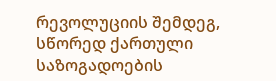რევოლუციის შემდეგ, სწორედ ქართული საზოგადოების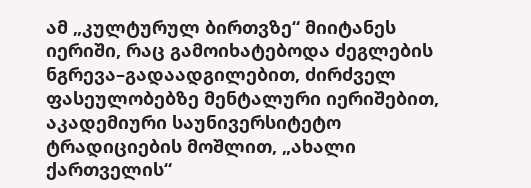ამ „კულტურულ ბირთვზე“ მიიტანეს იერიში, რაც გამოიხატებოდა ძეგლების ნგრევა–გადაადგილებით, ძირძველ ფასეულობებზე მენტალური იერიშებით, აკადემიური საუნივერსიტეტო ტრადიციების მოშლით, „ახალი ქართველის“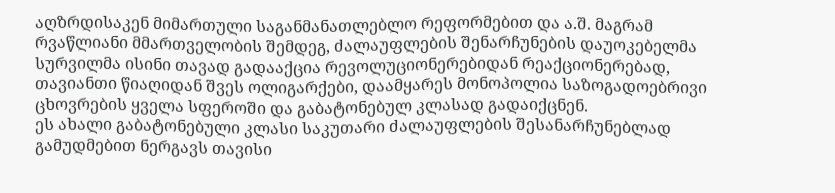აღზრდისაკენ მიმართული საგანმანათლებლო რეფორმებით და ა.შ. მაგრამ რვაწლიანი მმართველობის შემდეგ, ძალაუფლების შენარჩუნების დაუოკებელმა სურვილმა ისინი თავად გადააქცია რევოლუციონერებიდან რეაქციონერებად, თავიანთი წიაღიდან შვეს ოლიგარქები, დაამყარეს მონოპოლია საზოგადოებრივი ცხოვრების ყველა სფეროში და გაბატონებულ კლასად გადაიქცნენ.
ეს ახალი გაბატონებული კლასი საკუთარი ძალაუფლების შესანარჩუნებლად გამუდმებით ნერგავს თავისი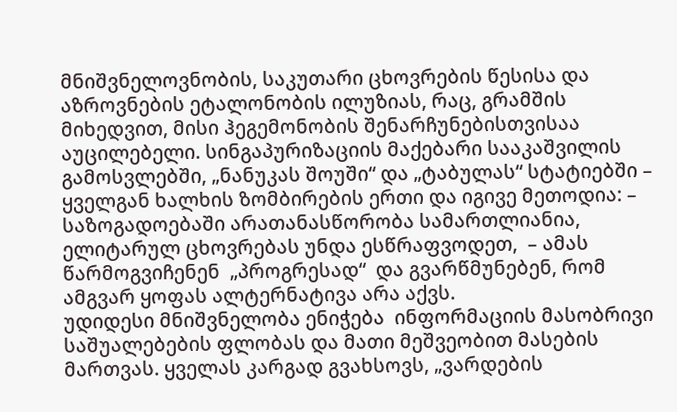მნიშვნელოვნობის, საკუთარი ცხოვრების წესისა და აზროვნების ეტალონობის ილუზიას, რაც, გრამშის მიხედვით, მისი ჰეგემონობის შენარჩუნებისთვისაა აუცილებელი. სინგაპურიზაციის მაქებარი სააკაშვილის  გამოსვლებში, „ნანუკას შოუში“ და „ტაბულას“ სტატიებში – ყველგან ხალხის ზომბირების ერთი და იგივე მეთოდია: – საზოგადოებაში არათანასწორობა სამართლიანია, ელიტარულ ცხოვრებას უნდა ესწრაფვოდეთ,  – ამას წარმოგვიჩენენ  „პროგრესად“  და გვარწმუნებენ, რომ ამგვარ ყოფას ალტერნატივა არა აქვს.
უდიდესი მნიშვნელობა ენიჭება  ინფორმაციის მასობრივი საშუალებების ფლობას და მათი მეშვეობით მასების მართვას. ყველას კარგად გვახსოვს, „ვარდების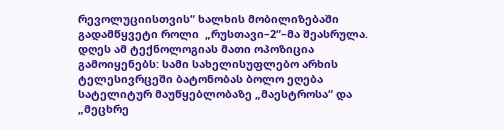რევოლუციისთვის“ ხალხის მობილიზებაში გადამწყვეტი როლი  „რუსთავი–2“–მა შეასრულა. დღეს ამ ტექნოლოგიას მათი ოპოზიცია გამოიყენებს: სამი სახელისუფლებო არხის ტელესივრცეში ბატონობას ბოლო ეღება სატელიტურ მაუწყებლობაზე „მაესტროსა“ და „მეცხრე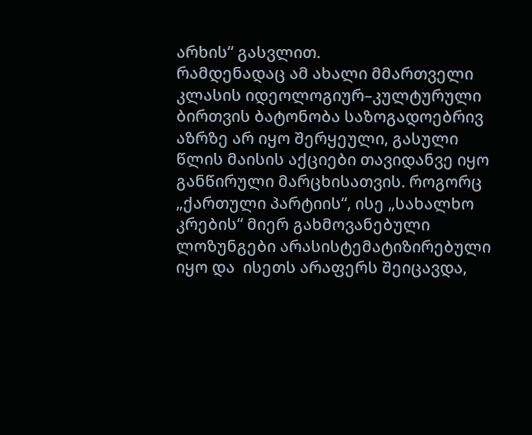არხის“ გასვლით.
რამდენადაც ამ ახალი მმართველი კლასის იდეოლოგიურ–კულტურული ბირთვის ბატონობა საზოგადოებრივ აზრზე არ იყო შერყეული, გასული წლის მაისის აქციები თავიდანვე იყო განწირული მარცხისათვის. როგორც „ქართული პარტიის“, ისე „სახალხო კრების“ მიერ გახმოვანებული ლოზუნგები არასისტემატიზირებული იყო და  ისეთს არაფერს შეიცავდა,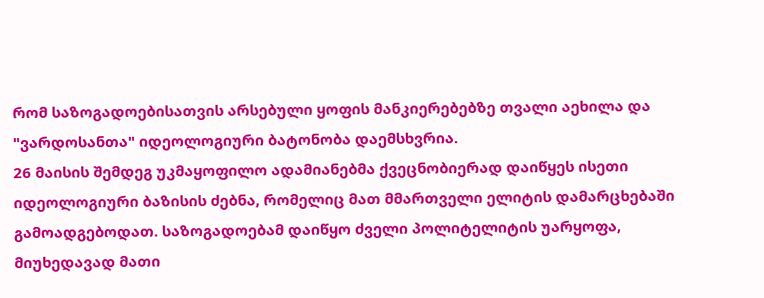რომ საზოგადოებისათვის არსებული ყოფის მანკიერებებზე თვალი აეხილა და "ვარდოსანთა" იდეოლოგიური ბატონობა დაემსხვრია.
26 მაისის შემდეგ უკმაყოფილო ადამიანებმა ქვეცნობიერად დაიწყეს ისეთი იდეოლოგიური ბაზისის ძებნა, რომელიც მათ მმართველი ელიტის დამარცხებაში გამოადგებოდათ. საზოგადოებამ დაიწყო ძველი პოლიტელიტის უარყოფა, მიუხედავად მათი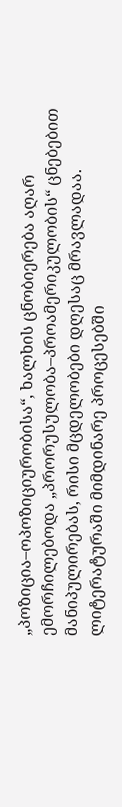„პოზიცია–ოპოზიციურობისა“, ხალხის ცნობიერება აღარ ემორჩილებოდა „პრორუსულობა–პროამერიკულობის“ ცნებებით მანიპულირებას, რისი მცდელობები დღესაც მრავლადაა. ლიტერატურაში მიმდინარე პროცესებში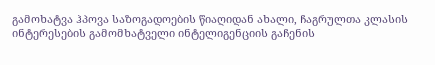გამოხატვა ჰპოვა საზოგადოების წიაღიდან ახალი, ჩაგრულთა კლასის ინტერესების გამომხატველი ინტელიგენციის გაჩენის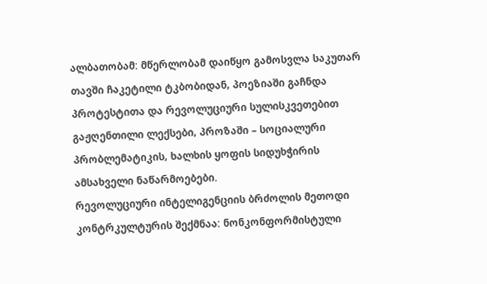ალბათობამ: მწერლობამ დაიწყო გამოსვლა საკუთარ თავში ჩაკეტილი ტკბობიდან, პოეზიაში გაჩნდა პროტესტითა და რევოლუციური სულისკვეთებით გაჟღენთილი ლექსები, პროზაში – სოციალური პრობლემატიკის, ხალხის ყოფის სიდუხჭირის ამსახველი ნაწარმოებები.
რევოლუციური ინტელიგენციის ბრძოლის მეთოდი კონტრკულტურის შექმნაა: ნონკონფორმისტული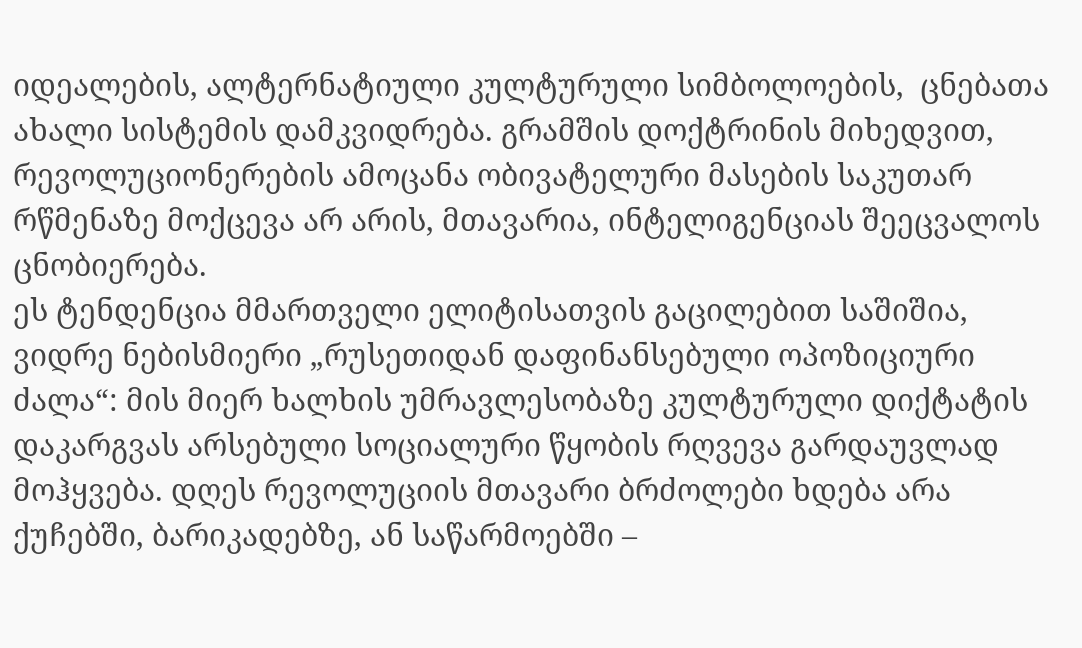იდეალების, ალტერნატიული კულტურული სიმბოლოების,  ცნებათა ახალი სისტემის დამკვიდრება. გრამშის დოქტრინის მიხედვით, რევოლუციონერების ამოცანა ობივატელური მასების საკუთარ რწმენაზე მოქცევა არ არის, მთავარია, ინტელიგენციას შეეცვალოს ცნობიერება.
ეს ტენდენცია მმართველი ელიტისათვის გაცილებით საშიშია, ვიდრე ნებისმიერი „რუსეთიდან დაფინანსებული ოპოზიციური ძალა“: მის მიერ ხალხის უმრავლესობაზე კულტურული დიქტატის დაკარგვას არსებული სოციალური წყობის რღვევა გარდაუვლად მოჰყვება. დღეს რევოლუციის მთავარი ბრძოლები ხდება არა ქუჩებში, ბარიკადებზე, ან საწარმოებში –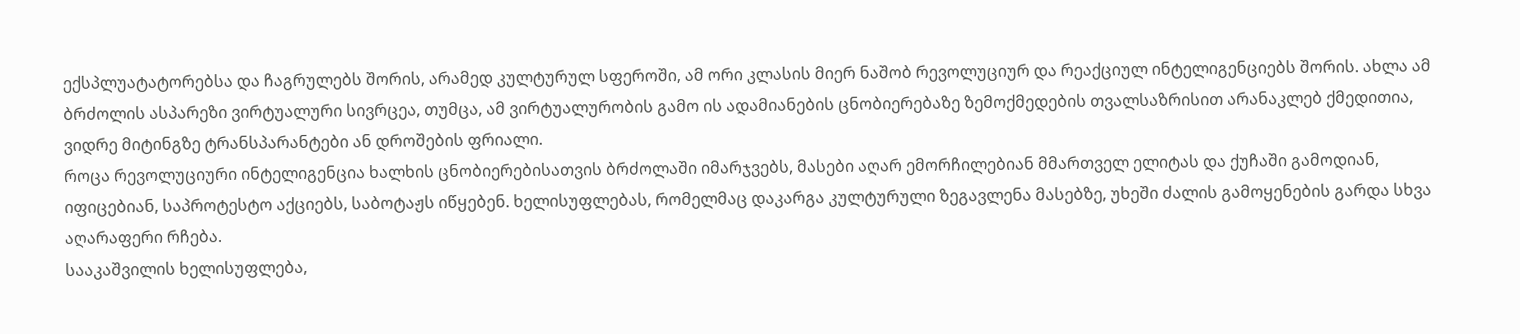ექსპლუატატორებსა და ჩაგრულებს შორის, არამედ კულტურულ სფეროში, ამ ორი კლასის მიერ ნაშობ რევოლუციურ და რეაქციულ ინტელიგენციებს შორის. ახლა ამ ბრძოლის ასპარეზი ვირტუალური სივრცეა, თუმცა, ამ ვირტუალურობის გამო ის ადამიანების ცნობიერებაზე ზემოქმედების თვალსაზრისით არანაკლებ ქმედითია, ვიდრე მიტინგზე ტრანსპარანტები ან დროშების ფრიალი.
როცა რევოლუციური ინტელიგენცია ხალხის ცნობიერებისათვის ბრძოლაში იმარჯვებს, მასები აღარ ემორჩილებიან მმართველ ელიტას და ქუჩაში გამოდიან, იფიცებიან, საპროტესტო აქციებს, საბოტაჟს იწყებენ. ხელისუფლებას, რომელმაც დაკარგა კულტურული ზეგავლენა მასებზე, უხეში ძალის გამოყენების გარდა სხვა აღარაფერი რჩება.
სააკაშვილის ხელისუფლება,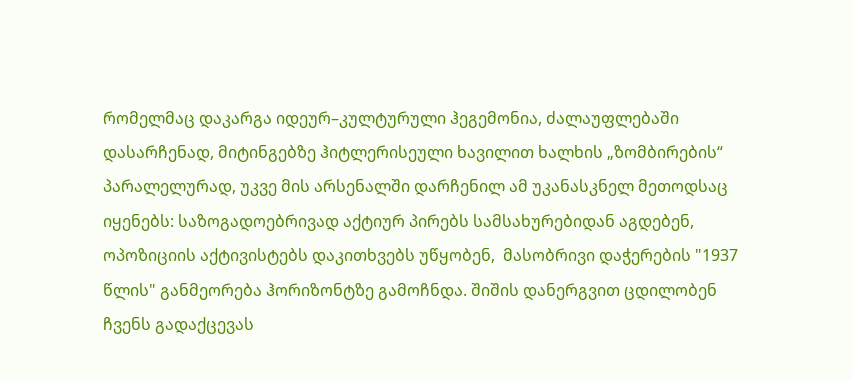რომელმაც დაკარგა იდეურ–კულტურული ჰეგემონია, ძალაუფლებაში დასარჩენად, მიტინგებზე ჰიტლერისეული ხავილით ხალხის „ზომბირების“ პარალელურად, უკვე მის არსენალში დარჩენილ ამ უკანასკნელ მეთოდსაც იყენებს: საზოგადოებრივად აქტიურ პირებს სამსახურებიდან აგდებენ, ოპოზიციის აქტივისტებს დაკითხვებს უწყობენ,  მასობრივი დაჭერების "1937 წლის" განმეორება ჰორიზონტზე გამოჩნდა. შიშის დანერგვით ცდილობენ ჩვენს გადაქცევას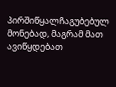პირშიწყალჩაგუბებულ მონებად, მაგრამ მათ ავიწყდებათ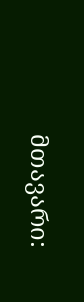მთავარი: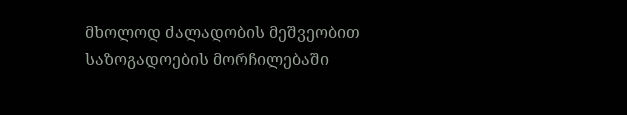მხოლოდ ძალადობის მეშვეობით საზოგადოების მორჩილებაში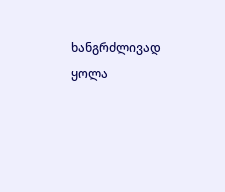ხანგრძლივად ყოლა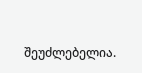შეუძლებელია.